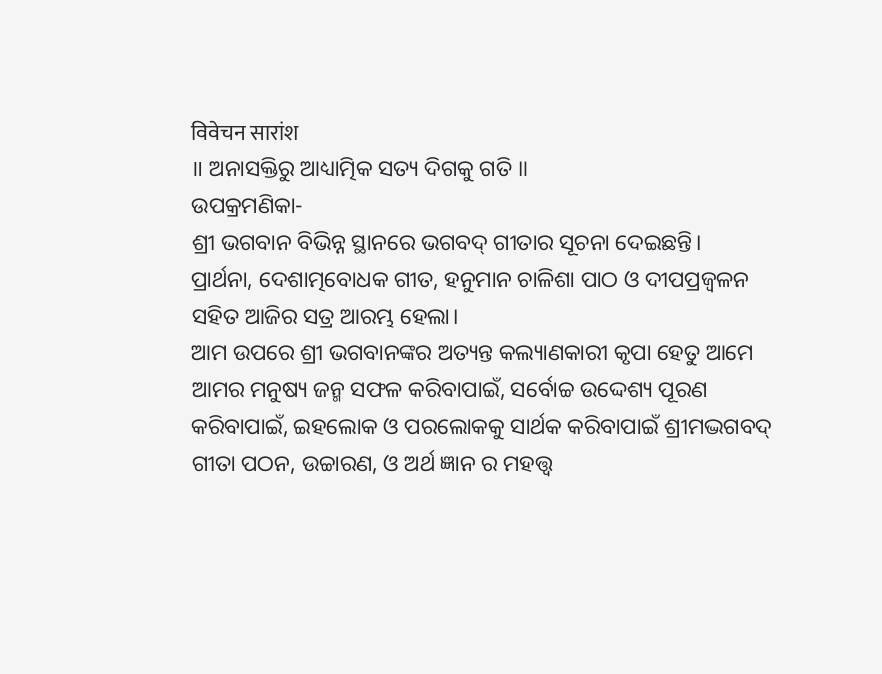विवेचन सारांश
॥ ଅନାସକ୍ତିରୁ ଆଧ୍ୟାତ୍ମିକ ସତ୍ୟ ଦିଗକୁ ଗତି ॥
ଉପକ୍ରମଣିକା-
ଶ୍ରୀ ଭଗବାନ ବିଭିନ୍ନ ସ୍ଥାନରେ ଭଗବଦ୍ ଗୀତାର ସୂଚନା ଦେଇଛନ୍ତି।
ପ୍ରାର୍ଥନା, ଦେଶାତ୍ମବୋଧକ ଗୀତ, ହନୁମାନ ଚାଳିଶା ପାଠ ଓ ଦୀପପ୍ରଜ୍ବଳନ ସହିତ ଆଜିର ସତ୍ର ଆରମ୍ଭ ହେଲା।
ଆମ ଉପରେ ଶ୍ରୀ ଭଗବାନଙ୍କର ଅତ୍ୟନ୍ତ କଲ୍ୟାଣକାରୀ କୃପା ହେତୁ ଆମେ ଆମର ମନୁଷ୍ୟ ଜନ୍ମ ସଫଳ କରିବାପାଇଁ, ସର୍ବୋଚ୍ଚ ଉଦ୍ଦେଶ୍ୟ ପୂରଣ କରିବାପାଇଁ, ଇହଲୋକ ଓ ପରଲୋକକୁ ସାର୍ଥକ କରିବାପାଇଁ ଶ୍ରୀମଦ୍ଭଗବଦ୍ ଗୀତା ପଠନ, ଉଚ୍ଚାରଣ, ଓ ଅର୍ଥ ଜ୍ଞାନ ର ମହତ୍ତ୍ୱ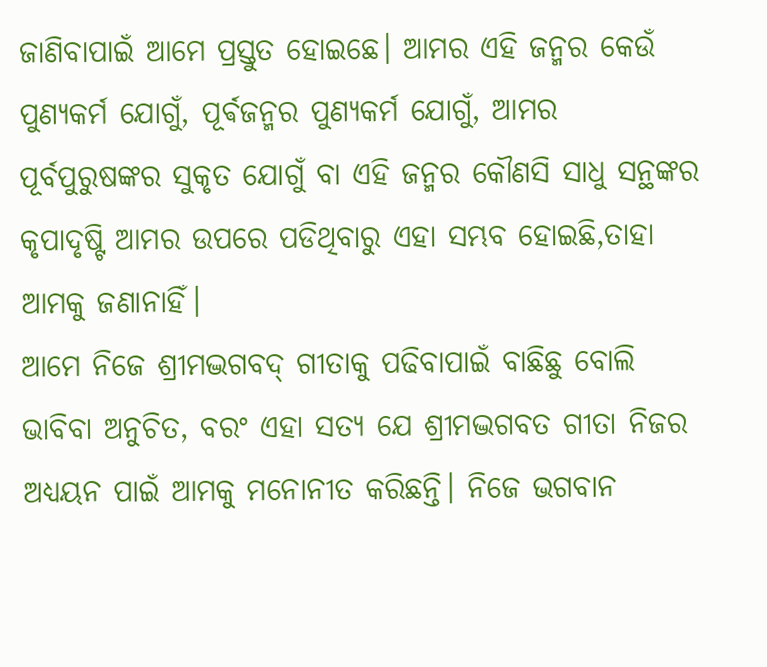ଜାଣିବାପାଇଁ ଆମେ ପ୍ରସ୍ତୁତ ହୋଇଛେ। ଆମର ଏହି ଜନ୍ମର କେଉଁ ପୁଣ୍ୟକର୍ମ ଯୋଗୁଁ, ପୂର୍ଵଜନ୍ମର ପୁଣ୍ୟକର୍ମ ଯୋଗୁଁ, ଆମର ପୂର୍ବପୁରୁଷଙ୍କର ସୁକୃତ ଯୋଗୁଁ ବା ଏହି ଜନ୍ମର କୌଣସି ସାଧୁ ସନ୍ଥଙ୍କର କୃପାଦୃଷ୍ଟି ଆମର ଉପରେ ପଡିଥିବାରୁ ଏହା ସମ୍ଭବ ହୋଇଛି,ତାହା ଆମକୁ ଜଣାନାହିଁ।
ଆମେ ନିଜେ ଶ୍ରୀମଦ୍ଭଗବଦ୍ ଗୀତାକୁ ପଢିବାପାଇଁ ବାଛିଛୁ ବୋଲି ଭାବିବା ଅନୁଚିତ, ବରଂ ଏହା ସତ୍ୟ ଯେ ଶ୍ରୀମଦ୍ଭଗବତ ଗୀତା ନିଜର ଅଧ୍ୟୟନ ପାଇଁ ଆମକୁ ମନୋନୀତ କରିଛନ୍ତି। ନିଜେ ଭଗବାନ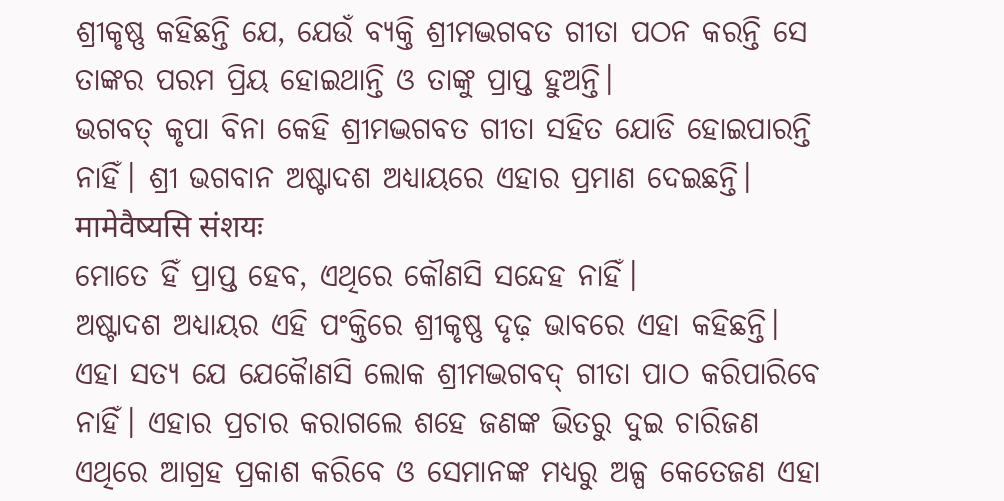ଶ୍ରୀକୃଷ୍ଣ କହିଛନ୍ତି ଯେ, ଯେଉଁ ବ୍ୟକ୍ତି ଶ୍ରୀମଦ୍ଭଗବତ ଗୀତା ପଠନ କରନ୍ତି ସେ ତାଙ୍କର ପରମ ପ୍ରିୟ ହୋଇଥାନ୍ତି ଓ ତାଙ୍କୁ ପ୍ରାପ୍ତ ହୁଅନ୍ତି।
ଭଗବତ୍ କୃପା ବିନା କେହି ଶ୍ରୀମଦ୍ଭଗବତ ଗୀତା ସହିତ ଯୋଡି ହୋଇପାରନ୍ତି ନାହିଁ। ଶ୍ରୀ ଭଗବାନ ଅଷ୍ଟାଦଶ ଅଧ୍ୟାୟରେ ଏହାର ପ୍ରମାଣ ଦେଇଛନ୍ତି।
मामेवैष्यसि संशयः
ମୋତେ ହିଁ ପ୍ରାପ୍ତ ହେବ, ଏଥିରେ କୌଣସି ସନ୍ଦେହ ନାହିଁ।
ଅଷ୍ଟାଦଶ ଅଧ୍ୟାୟର ଏହି ପଂକ୍ତିରେ ଶ୍ରୀକୃଷ୍ଣ ଦୃଢ଼ ଭାବରେ ଏହା କହିଛନ୍ତି। ଏହା ସତ୍ୟ ଯେ ଯେକୋୖଣସି ଲୋକ ଶ୍ରୀମଦ୍ଭଗବଦ୍ ଗୀତା ପାଠ କରିପାରିବେ ନାହିଁ। ଏହାର ପ୍ରଚାର କରାଗଲେ ଶହେ ଜଣଙ୍କ ଭିତରୁ ଦୁଇ ଚାରିଜଣ ଏଥିରେ ଆଗ୍ରହ ପ୍ରକାଶ କରିବେ ଓ ସେମାନଙ୍କ ମଧ୍ୟରୁ ଅଳ୍ପ କେତେଜଣ ଏହା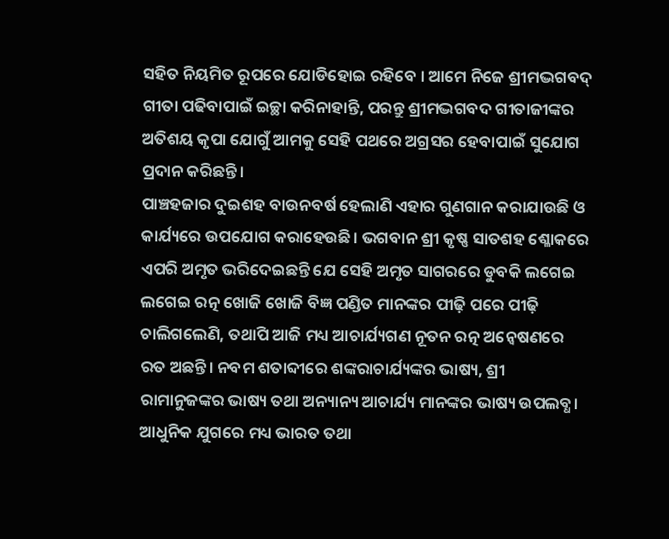ସହିତ ନିୟମିତ ରୂପରେ ଯୋଡିହୋଇ ରହିବେ । ଆମେ ନିଜେ ଶ୍ରୀମଦ୍ଭଗବଦ୍ ଗୀତା ପଢିବାପାଇଁ ଇଚ୍ଛା କରିନାହାନ୍ତି, ପରନ୍ତୁ ଶ୍ରୀମଦ୍ଭଗବଦ ଗୀତାଜୀଙ୍କର ଅତିଶୟ କୃପା ଯୋଗୁଁ ଆମକୁ ସେହି ପଥରେ ଅଗ୍ରସର ହେବାପାଇଁ ସୁଯୋଗ ପ୍ରଦାନ କରିଛନ୍ତି।
ପାଞ୍ଚହଜାର ଦୁଇଶହ ବାଉନବର୍ଷ ହେଲାଣି ଏହାର ଗୁଣଗାନ କରାଯାଉଛି ଓ କାର୍ଯ୍ୟରେ ଉପଯୋଗ କରାହେଉଛି। ଭଗବାନ ଶ୍ରୀ କୃଷ୍ଣ ସାତଶହ ଶ୍ଳୋକରେ ଏପରି ଅମୃତ ଭରିଦେଇଛନ୍ତି ଯେ ସେହି ଅମୃତ ସାଗରରେ ଡୁବକି ଲଗେଇ ଲଗେଇ ରତ୍ନ ଖୋଜି ଖୋଜି ବିଜ୍ଞ ପଣ୍ଡିତ ମାନଙ୍କର ପୀଢ଼ି ପରେ ପୀଢ଼ି ଚାଲିଗଲେଣି, ତଥାପି ଆଜି ମଧ୍ୟ ଆଚାର୍ଯ୍ୟଗଣ ନୂତନ ରତ୍ନ ଅନ୍ୱେଷଣରେ ରତ ଅଛନ୍ତି। ନବମ ଶତାବ୍ଦୀରେ ଶଙ୍କରାଚାର୍ଯ୍ୟଙ୍କର ଭାଷ୍ୟ, ଶ୍ରୀ ରାମାନୁଜଙ୍କର ଭାଷ୍ୟ ତଥା ଅନ୍ୟାନ୍ୟ ଆଚାର୍ଯ୍ୟ ମାନଙ୍କର ଭାଷ୍ୟ ଉପଲବ୍ଧ। ଆଧୁନିକ ଯୁଗରେ ମଧ୍ୟ ଭାରତ ତଥା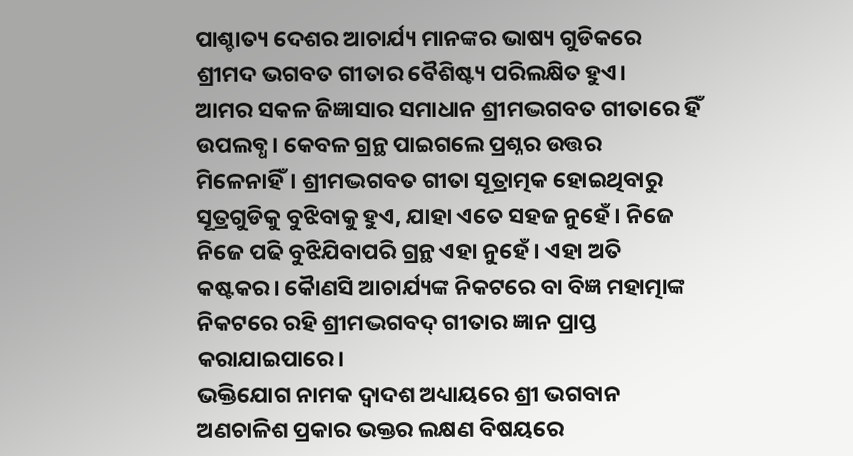ପାଶ୍ଚାତ୍ୟ ଦେଶର ଆଚାର୍ଯ୍ୟ ମାନଙ୍କର ଭାଷ୍ୟ ଗୁଡିକରେ ଶ୍ରୀମଦ ଭଗବତ ଗୀତାର ବୈଶିଷ୍ଟ୍ୟ ପରିଲକ୍ଷିତ ହୁଏ।
ଆମର ସକଳ ଜିଜ୍ଞାସାର ସମାଧାନ ଶ୍ରୀମଦ୍ଭଗବତ ଗୀତାରେ ହିଁ ଉପଲବ୍ଧ। କେବଳ ଗ୍ରନ୍ଥ ପାଇଗଲେ ପ୍ରଶ୍ନର ଉତ୍ତର ମିଳେନାହିଁ। ଶ୍ରୀମଦ୍ଭଗବତ ଗୀତା ସୂତ୍ରାତ୍ମକ ହୋଇଥିବାରୁ ସୂତ୍ରଗୁଡିକୁ ବୁଝିବାକୁ ହୁଏ, ଯାହା ଏତେ ସହଜ ନୁହେଁ। ନିଜେ ନିଜେ ପଢି ବୁଝିଯିବାପରି ଗ୍ରନ୍ଥ ଏହା ନୁହେଁ। ଏହା ଅତି କଷ୍ଟକର। କୋୖଣସି ଆଚାର୍ଯ୍ୟଙ୍କ ନିକଟରେ ବା ବିଜ୍ଞ ମହାତ୍ମାଙ୍କ ନିକଟରେ ରହି ଶ୍ରୀମଦ୍ଭଗବଦ୍ ଗୀତାର ଜ୍ଞାନ ପ୍ରାପ୍ତ କରାଯାଇପାରେ।
ଭକ୍ତିଯୋଗ ନାମକ ଦ୍ୱାଦଶ ଅଧ୍ୟାୟରେ ଶ୍ରୀ ଭଗବାନ ଅଣଚାଳିଶ ପ୍ରକାର ଭକ୍ତର ଲକ୍ଷଣ ବିଷୟରେ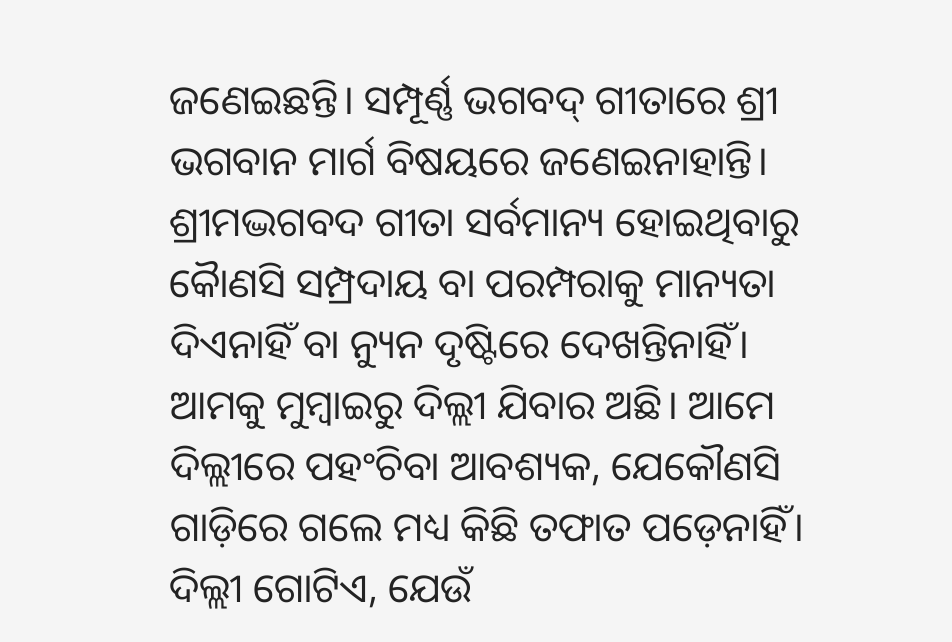ଜଣେଇଛନ୍ତି। ସମ୍ପୂର୍ଣ୍ଣ ଭଗବଦ୍ ଗୀତାରେ ଶ୍ରୀ ଭଗବାନ ମାର୍ଗ ବିଷୟରେ ଜଣେଇନାହାନ୍ତି। ଶ୍ରୀମଦ୍ଭଗବଦ ଗୀତା ସର୍ବମାନ୍ୟ ହୋଇଥିବାରୁ କୋୖଣସି ସମ୍ପ୍ରଦାୟ ବା ପରମ୍ପରାକୁ ମାନ୍ୟତା ଦିଏନାହିଁ ବା ନ୍ୟୁନ ଦୃଷ୍ଟିରେ ଦେଖନ୍ତିନାହିଁ। ଆମକୁ ମୁମ୍ବାଇରୁ ଦିଲ୍ଲୀ ଯିବାର ଅଛି। ଆମେ ଦିଲ୍ଲୀରେ ପହଂଚିବା ଆବଶ୍ୟକ, ଯେକୌଣସି ଗାଡ଼ିରେ ଗଲେ ମଧ୍ୟ କିଛି ତଫାତ ପଡ଼େନାହିଁ। ଦିଲ୍ଲୀ ଗୋଟିଏ, ଯେଉଁ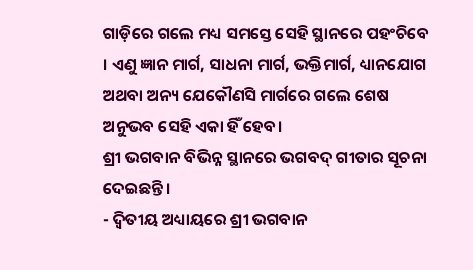ଗାଡ଼ିରେ ଗଲେ ମଧ୍ୟ ସମସ୍ତେ ସେହି ସ୍ଥାନରେ ପହଂଚିବେ । ଏଣୁ ଜ୍ଞାନ ମାର୍ଗ, ସାଧନା ମାର୍ଗ, ଭକ୍ତିମାର୍ଗ, ଧ୍ୟାନଯୋଗ ଅଥବା ଅନ୍ୟ ଯେକୌଣସି ମାର୍ଗରେ ଗଲେ ଶେଷ ଅନୁଭବ ସେହି ଏକା ହିଁ ହେବ।
ଶ୍ରୀ ଭଗବାନ ବିଭିନ୍ନ ସ୍ଥାନରେ ଭଗବଦ୍ ଗୀତାର ସୂଚନା ଦେଇଛନ୍ତି।
- ଦ୍ଵିତୀୟ ଅଧ୍ୟାୟରେ ଶ୍ରୀ ଭଗବାନ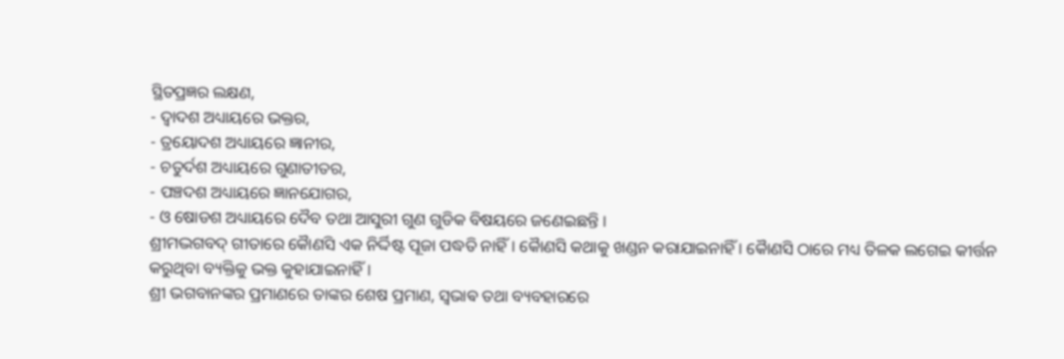ସ୍ଥିତପ୍ରଜ୍ଞର ଲକ୍ଷଣ,
- ଦ୍ୱାଦଶ ଅଧ୍ୟାୟରେ ଭକ୍ତର,
- ତ୍ରୟୋଦଶ ଅଧ୍ୟାୟରେ ଜ୍ଞାନୀର,
- ଚତୁର୍ଦଶ ଅଧ୍ୟାୟରେ ଗୁଣାତୀତର,
- ପଞ୍ଚଦଶ ଅଧ୍ୟାୟରେ ଜ୍ଞାନଯୋଗର,
- ଓ ଷୋଡଶ ଅଧ୍ୟାୟରେ ଦୈବ ତଥା ଆସୁରୀ ଗୁଣ ଗୁଡିକ ବିଷୟରେ ଜଣେଇଛନ୍ତି ।
ଶ୍ରୀମଦ୍ଭଗବଦ୍ ଗୀତାରେ କୋୖଣସି ଏକ ନିର୍ଦ୍ଦିଷ୍ଟ ପୂଜା ପଦ୍ଧତି ନାହିଁ। କୋୖଣସି କଥାକୁ ଖଣ୍ଡନ କରାଯାଇନାହିଁ । କୋୖଣସି ଠାରେ ମଧ୍ୟ ତିଳକ ଲଗେଇ କୀର୍ତ୍ତନ କରୁଥିବା ବ୍ୟକ୍ତିକୁ ଭକ୍ତ କୁହାଯାଇନାହିଁ।
ଶ୍ରୀ ଭଗବାନଙ୍କର ପ୍ରମାଣରେ ତାଙ୍କର ଶେଷ ପ୍ରମାଣ, ସ୍ଵଭାଵ ତଥା ବ୍ୟବହାରରେ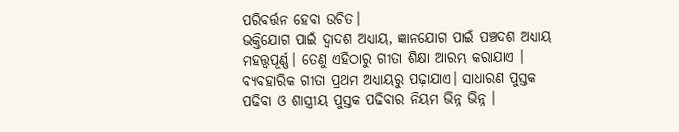ପରିବର୍ତ୍ତନ ହେବା ଉଚିତ।
ଭକ୍ତିଯୋଗ ପାଇଁ ଦ୍ୱାଦଶ ଅଧ୍ୟାୟ, ଜ୍ଞାନଯୋଗ ପାଇଁ ପଞ୍ଚଦଶ ଅଧ୍ୟାୟ ମହତ୍ତ୍ୱପୂର୍ଣ୍ଣ। ତେଣୁ ଏହିଠାରୁ ଗୀତା ଶିକ୍ଷା ଆରମ୍ଭ କରାଯାଏ । ବ୍ୟବହାରିକ ଗୀତା ପ୍ରଥମ ଅଧ୍ୟାୟରୁ ପଢ଼ାଯାଏ। ସାଧାରଣ ପୁସ୍ତକ ପଢିବା ଓ ଶାସ୍ତ୍ରୀୟ ପୁସ୍ତକ ପଢିବାର ନିୟମ ଭିନ୍ନ ଭିନ୍ନ ।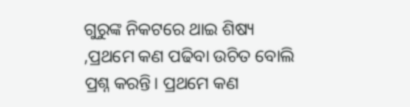ଗୁରୁଙ୍କ ନିକଟରେ ଥାଇ ଶିଷ୍ୟ ,ପ୍ରଥମେ କଣ ପଢିବା ଉଚିତ ବୋଲି ପ୍ରଶ୍ନ କରନ୍ତି। ପ୍ରଥମେ କଣ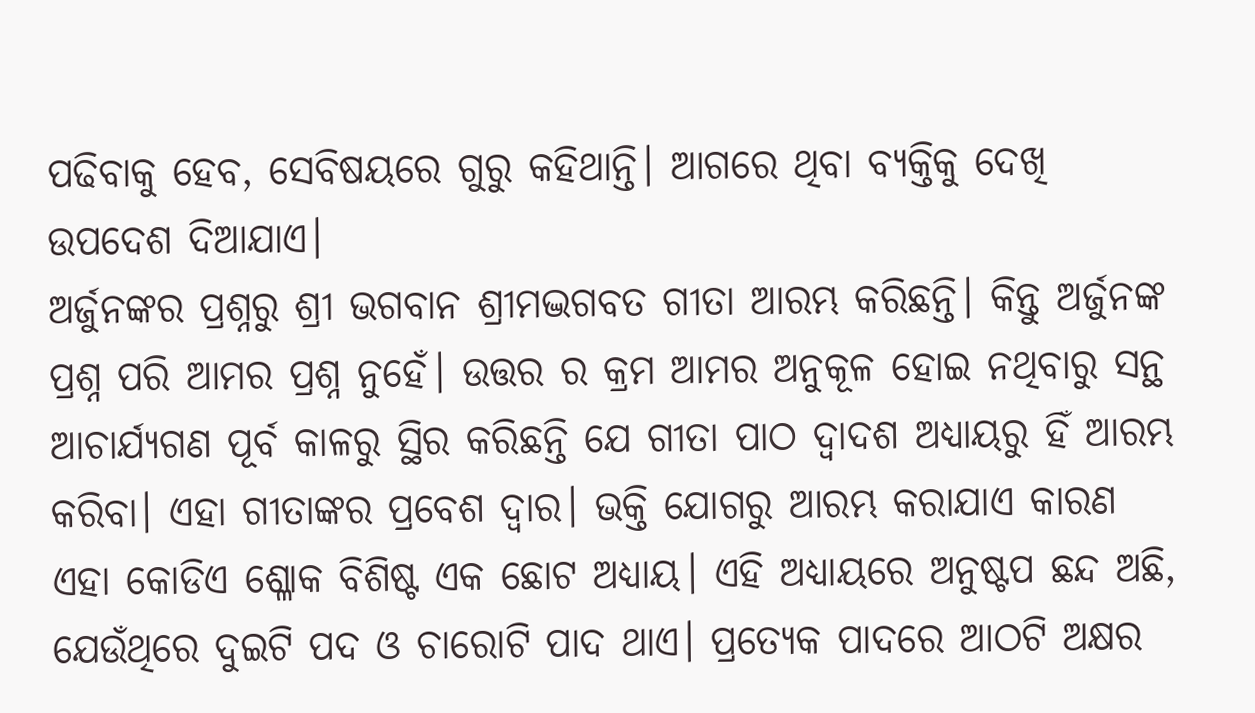ପଢିବାକୁ ହେବ, ସେବିଷୟରେ ଗୁରୁ କହିଥାନ୍ତି। ଆଗରେ ଥିବା ବ୍ୟକ୍ତିକୁ ଦେଖି ଉପଦେଶ ଦିଆଯାଏ।
ଅର୍ଜୁନଙ୍କର ପ୍ରଶ୍ନରୁ ଶ୍ରୀ ଭଗବାନ ଶ୍ରୀମଦ୍ଭଗବତ ଗୀତା ଆରମ୍ଭ କରିଛନ୍ତି। କିନ୍ତୁ ଅର୍ଜୁନଙ୍କ ପ୍ରଶ୍ନ ପରି ଆମର ପ୍ରଶ୍ନ ନୁହେଁ। ଉତ୍ତର ର କ୍ରମ ଆମର ଅନୁକୂଳ ହୋଇ ନଥିବାରୁ ସନ୍ଥ ଆଚାର୍ଯ୍ୟଗଣ ପୂର୍ବ କାଳରୁ ସ୍ଥିର କରିଛନ୍ତି ଯେ ଗୀତା ପାଠ ଦ୍ୱାଦଶ ଅଧ୍ୟାୟରୁ ହିଁ ଆରମ୍ଭ କରିବା। ଏହା ଗୀତାଙ୍କର ପ୍ରବେଶ ଦ୍ୱାର। ଭକ୍ତି ଯୋଗରୁ ଆରମ୍ଭ କରାଯାଏ କାରଣ ଏହା କୋଡିଏ ଶ୍ଳୋକ ବିଶିଷ୍ଟ ଏକ ଛୋଟ ଅଧ୍ୟାୟ। ଏହି ଅଧ୍ୟାୟରେ ଅନୁଷ୍ଟପ ଛନ୍ଦ ଅଛି, ଯେଉଁଥିରେ ଦୁଇଟି ପଦ ଓ ଚାରୋଟି ପାଦ ଥାଏ। ପ୍ରତ୍ୟେକ ପାଦରେ ଆଠଟି ଅକ୍ଷର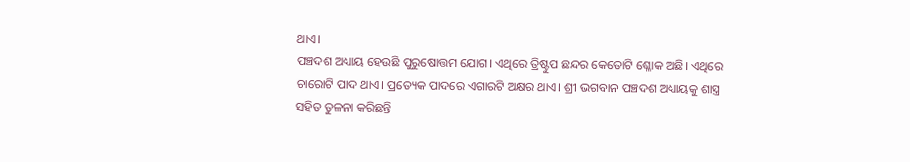ଥାଏ।
ପଞ୍ଚଦଶ ଅଧ୍ୟାୟ ହେଉଛି ପୁରୁଷୋତ୍ତମ ଯୋଗ। ଏଥିରେ ତ୍ରିଷ୍ଟୁପ ଛନ୍ଦର କେତୋଟି ଶ୍ଳୋକ ଅଛି। ଏଥିରେ ଚାରୋଟି ପାଦ ଥାଏ। ପ୍ରତ୍ୟେକ ପାଦରେ ଏଗାରଟି ଅକ୍ଷର ଥାଏ। ଶ୍ରୀ ଭଗବାନ ପଞ୍ଚଦଶ ଅଧ୍ୟାୟକୁ ଶାସ୍ତ୍ର ସହିତ ତୁଳନା କରିଛନ୍ତି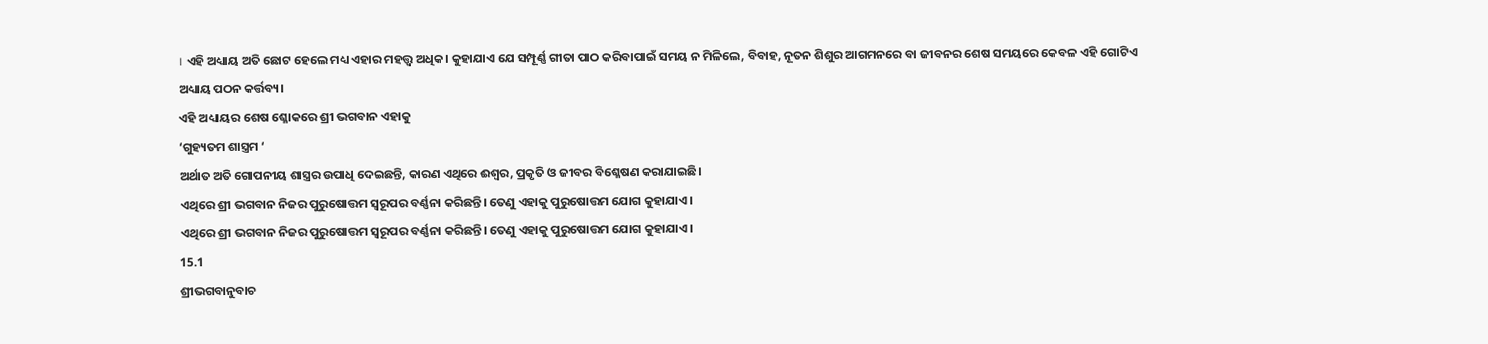। ଏହି ଅଧ୍ୟାୟ ଅତି ଛୋଟ ହେଲେ ମଧ୍ୟ ଏହାର ମହତ୍ତ୍ୱ ଅଧିକ। କୁହାଯାଏ ଯେ ସମ୍ପୂର୍ଣ୍ଣ ଗୀତା ପାଠ କରିବାପାଇଁ ସମୟ ନ ମିଳିଲେ, ବିବାହ, ନୂତନ ଶିଶୁର ଆଗମନରେ ବା ଜୀବନର ଶେଷ ସମୟରେ କେବଳ ଏହି ଗୋଟିଏ ଅଧ୍ୟାୟ ପଠନ କର୍ତ୍ତବ୍ୟ।
ଏହି ଅଧ୍ୟାୟର ଶେଷ ଶ୍ଳୋକରେ ଶ୍ରୀ ଭଗବାନ ଏହାକୁ
‘ଗୁହ୍ୟତମ ଶାସ୍ତ୍ରମ ‘
ଅର୍ଥାତ ଅତି ଗୋପନୀୟ ଶାସ୍ତ୍ରର ଉପାଧି ଦେଇଛନ୍ତି, କାରଣ ଏଥିରେ ଈଶ୍ୱର, ପ୍ରକୃତି ଓ ଜୀବର ବିଶ୍ଳେଷଣ କରାଯାଇଛି।
ଏଥିରେ ଶ୍ରୀ ଭଗବାନ ନିଜର ପୁରୁଷୋତ୍ତମ ସ୍ୱରୂପର ବର୍ଣ୍ଣନା କରିଛନ୍ତି। ତେଣୁ ଏହାକୁ ପୁରୁଷୋତ୍ତମ ଯୋଗ କୁହାଯାଏ।
ଏଥିରେ ଶ୍ରୀ ଭଗବାନ ନିଜର ପୁରୁଷୋତ୍ତମ ସ୍ୱରୂପର ବର୍ଣ୍ଣନା କରିଛନ୍ତି। ତେଣୁ ଏହାକୁ ପୁରୁଷୋତ୍ତମ ଯୋଗ କୁହାଯାଏ।
15.1
ଶ୍ରୀଭଗବାନୁବାଚ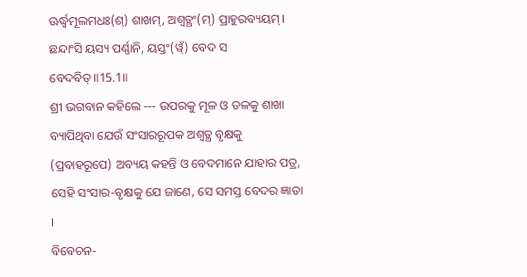ଊର୍ଦ୍ଧ୍ୱମୂଲମଧଃ(ଶ୍) ଶାଖମ୍, ଅଶ୍ୱତ୍ଥଂ(ମ୍) ପ୍ରାହୁରବ୍ୟୟମ୍।
ଛନ୍ଦାଂସି ୟସ୍ୟ ପର୍ଣ୍ଣାନି, ୟସ୍ତଂ(ୱ୍ଁ) ବେଦ ସ ବେଦବିତ୍॥15.1॥
ଶ୍ରୀ ଭଗବାନ କହିଲେ --- ଉପରକୁ ମୂଳ ଓ ତଳକୁ ଶାଖା ବ୍ୟାପିଥିବା ଯେଉଁ ସଂସାରରୂପକ ଅଶ୍ବତ୍ଥ ବୃକ୍ଷକୁ (ପ୍ରବାହରୂପେ) ଅବ୍ୟୟ କହନ୍ତି ଓ ବେଦମାନେ ଯାହାର ପତ୍ର, ସେହି ସଂସାର-ବୃକ୍ଷକୁ ଯେ ଜାଣେ, ସେ ସମସ୍ତ ବେଦର ଜ୍ଞାତା ।
ବିବେଚନ-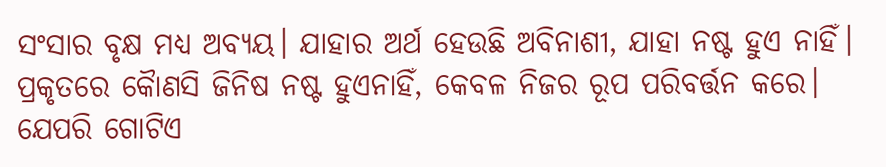ସଂସାର ବୃକ୍ଷ ମଧ୍ୟ ଅବ୍ୟୟ। ଯାହାର ଅର୍ଥ ହେଉଛି ଅବିନାଶୀ, ଯାହା ନଷ୍ଟ ହୁଏ ନାହିଁ। ପ୍ରକୃତରେ କୋୖଣସି ଜିନିଷ ନଷ୍ଟ ହୁଏନାହିଁ, କେବଳ ନିଜର ରୂପ ପରିବର୍ତ୍ତନ କରେ। ଯେପରି ଗୋଟିଏ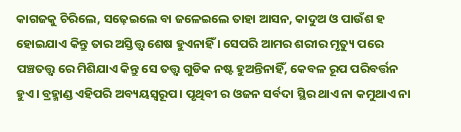କାଗଜକୁ ଚିରିଲେ, ସଢ଼େଇଲେ ବା ଜଳେଇଲେ ତାହା ଆସନ, କାଦୁଅ ଓ ପାଉଁଶ ହ ହୋଇଯାଏ କିନ୍ତୁ ତାର ଅସ୍ତିତ୍ତ୍ୱ ଶେଷ ହୁଏନାହିଁ । ସେପରି ଆମର ଶରୀର ମୃତ୍ୟୁ ପରେ ପଞ୍ଚତତ୍ତ୍ୱ ରେ ମିଶିଯାଏ କିନ୍ତୁ ସେ ତତ୍ତ୍ୱ ଗୁଡିକ ନଷ୍ଟ ହୁଅନ୍ତିନାହିଁ, କେବଳ ରୂପ ପରିବର୍ତ୍ତନ ହୁଏ। ବ୍ରହ୍ମାଣ୍ଡ ଏହିପରି ଅବ୍ୟୟସ୍ୱରୂପ। ପୃଥିବୀ ର ଓଜନ ସର୍ବଦା ସ୍ଥିର ଥାଏ ନା କମୁଥାଏ ନା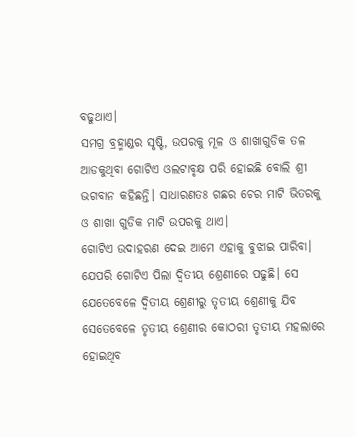ବଢୁଥାଏ।
ସମଗ୍ର ବ୍ରହ୍ମାଣ୍ଡର ସୃଷ୍ଟି, ଉପରକୁ ମୂଳ ଓ ଶାଖାଗୁଡିକ ତଳ ଆଡକୁଥିବା ଗୋଟିଏ ଓଲଟାବୃକ୍ଷ ପରି ହୋଇଛି ବୋଲି ଶ୍ରୀ ଭଗବାନ କହିଛନ୍ତି। ସାଧାରଣତଃ ଗଛର ଚେର ମାଟି ଭିତରକୁ ଓ ଶାଖା ଗୁଡିକ ମାଟି ଉପରକୁ ଥାଏ।
ଗୋଟିଏ ଉଦାହରଣ ଦେଇ ଆମେ ଏହାକୁ ବୁଝାଇ ପାରିବା। ଯେପରି ଗୋଟିଏ ପିଲା ଦ୍ଵିତୀୟ ଶ୍ରେଣୀରେ ପଢୁଛି। ସେ ଯେତେବେଳେ ଦ୍ଵିତୀୟ ଶ୍ରେଣୀରୁ ତୃତୀୟ ଶ୍ରେଣୀକୁ ଯିବ ସେତେବେଳେ ତୃତୀୟ ଶ୍ରେଣୀର କୋଠରୀ ତୃତୀୟ ମହଲାରେ ହୋଇଥିବ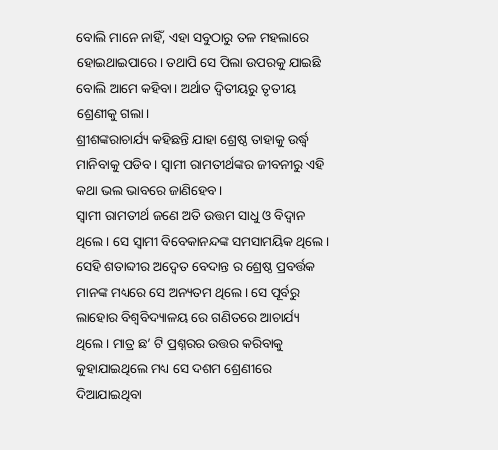ବୋଲି ମାନେ ନାହିଁ, ଏହା ସବୁଠାରୁ ତଳ ମହଲାରେ ହୋଇଥାଇପାରେ। ତଥାପି ସେ ପିଲା ଉପରକୁ ଯାଇଛି ବୋଲି ଆମେ କହିବା। ଅର୍ଥାତ ଦ୍ଵିତୀୟରୁ ତୃତୀୟ ଶ୍ରେଣୀକୁ ଗଲା।
ଶ୍ରୀଶଙ୍କରାଚାର୍ଯ୍ୟ କହିଛନ୍ତି ଯାହା ଶ୍ରେଷ୍ଠ ତାହାକୁ ଉର୍ଦ୍ଧ୍ୱ ମାନିବାକୁ ପଡିବ। ସ୍ୱାମୀ ରାମତୀର୍ଥଙ୍କର ଜୀବନୀରୁ ଏହି କଥା ଭଲ ଭାବରେ ଜାଣିହେବ।
ସ୍ୱାମୀ ରାମତୀର୍ଥ ଜଣେ ଅତି ଉତ୍ତମ ସାଧୁ ଓ ବିଦ୍ୱାନ ଥିଲେ। ସେ ସ୍ୱାମୀ ବିବେକାନନ୍ଦଙ୍କ ସମସାମୟିକ ଥିଲେ। ସେହି ଶତାବ୍ଦୀର ଅଦ୍ଵେତ ବେଦାନ୍ତ ର ଶ୍ରେଷ୍ଠ ପ୍ରବର୍ତ୍ତକ ମାନଙ୍କ ମଧ୍ୟରେ ସେ ଅନ୍ୟତମ ଥିଲେ। ସେ ପୂର୍ବରୁ ଲାହୋର ବିଶ୍ୱବିଦ୍ୟାଳୟ ରେ ଗଣିତରେ ଆଚାର୍ଯ୍ୟ ଥିଲେ। ମାତ୍ର ଛ’ ଟି ପ୍ରଶ୍ନରର ଉତ୍ତର କରିବାକୁ କୁହାଯାଇଥିଲେ ମଧ୍ୟ ସେ ଦଶମ ଶ୍ରେଣୀରେ ଦିଆଯାଇଥିବା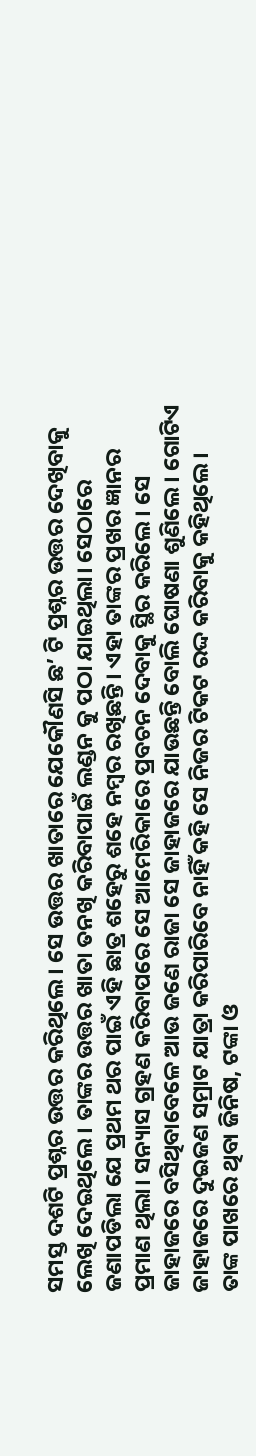ସମସ୍ତ ଦଶଟି ପ୍ରଶ୍ନର ଉତ୍ତର କରିଥିଲେ। ସେ ଉତ୍ତର ଖାତାରେ ଯେକୌଣସି ଛ’ ଟି ପ୍ରଶ୍ନର ଉତ୍ତର ଦେଖିବାକୁ ଲେଖି ଦେଇଥିଲେ । ତାଙ୍କର ଉତ୍ତର ଖାତା ତନଖି କରିବାପାଇଁ ଲଣ୍ଡନ କୁ ପଠା ଯାଇଥିଲା। ସେଠାରେ ଜଣାପଡିଲା ଯେ ପ୍ରଥମ ଥର ପାଇଁ ଏହି ଛାତ୍ର ଶହେରୁ ଶହେ ନମ୍ବର ରଖିଛନ୍ତି। ଏହା ତାଙ୍କର ପ୍ରଖର ଜ୍ଞାନର ପ୍ରମାଣ ଥିଲା। ସନ୍ୟାସ ଗ୍ରହଣ କରିବାପରେ ସେ ଆମେରିକାରେ ପ୍ରବଚନ ଦେବାକୁ ସ୍ଥିର କରିଲେ। ସେ ଜାହାଜରେ ବସିଥିବାବେଳେ ଆଉ ଜଣେ ରାଜା ସେ ଜାହାଜରେ ଯାଉଛନ୍ତି ବୋଲି ଘୋଷଣା ଶୁଣିଲେ। ଗୋଟିଏ ଜାହାଜରେ ଦୁଇଜଣ ସମ୍ରାଟ ଯାତ୍ରା କରିପାରିବେ ନାହିଁ କହି ସେ ନିଜର ଟିକଟ ରଦ୍ଦ କରିବାକୁ କହିଥିଲେ।
ତାଙ୍କ ପାଖରେ ଥିବା ଜିନିଷ, ଟଙ୍କା ଓ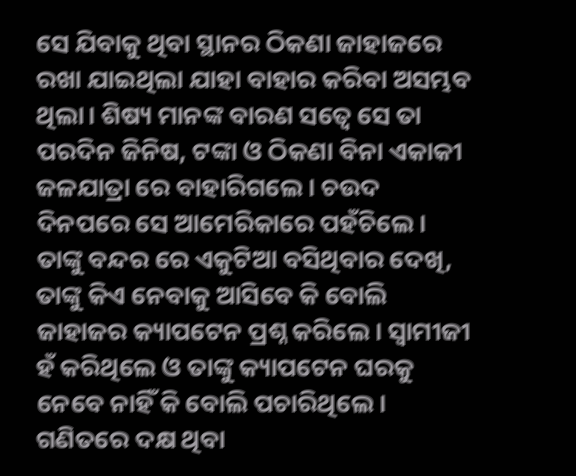ସେ ଯିବାକୁ ଥିବା ସ୍ଥାନର ଠିକଣା ଜାହାଜରେ ରଖା ଯାଇଥିଲା ଯାହା ବାହାର କରିବା ଅସମ୍ଭବ ଥିଲା। ଶିଷ୍ୟ ମାନଙ୍କ ବାରଣ ସତ୍ୱେ ସେ ତା ପରଦିନ ଜିନିଷ, ଟଙ୍କା ଓ ଠିକଣା ବିନା ଏକାକୀ ଜଳଯାତ୍ରା ରେ ବାହାରିଗଲେ। ଚଉଦ ଦିନପରେ ସେ ଆମେରିକାରେ ପହଁଚିଲେ। ତାଙ୍କୁ ବନ୍ଦର ରେ ଏକୁଟିଆ ବସିଥିବାର ଦେଖି, ତାଙ୍କୁ କିଏ ନେବାକୁ ଆସିବେ କି ବୋଲି ଜାହାଜର କ୍ୟାପଟେନ ପ୍ରଶ୍ନ କରିଲେ। ସ୍ୱାମୀଜୀ ହଁ କରିଥିଲେ ଓ ତାଙ୍କୁ କ୍ୟାପଟେନ ଘରକୁ ନେବେ ନାହିଁ କି ବୋଲି ପଚାରିଥିଲେ। ଗଣିତରେ ଦକ୍ଷ ଥିବା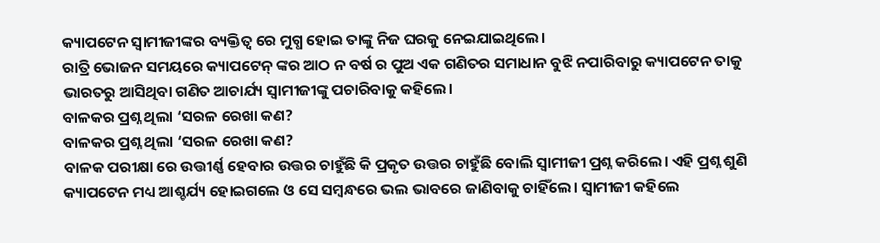କ୍ୟାପଟେନ ସ୍ୱାମୀଜୀଙ୍କର ବ୍ୟକ୍ତିତ୍ୱ ରେ ମୁଗ୍ଧ ହୋଇ ତାଙ୍କୁ ନିଜ ଘରକୁ ନେଇଯାଇଥିଲେ।
ରାତ୍ରି ଭୋଜନ ସମୟରେ କ୍ୟାପଟେନ୍ ଙ୍କର ଆଠ ନ ବର୍ଷ ର ପୁଅ ଏକ ଗଣିତର ସମାଧାନ ବୁଝି ନପାରିବାରୁ କ୍ୟାପଟେନ ତାକୁ ଭାରତରୁ ଆସିଥିବା ଗଣିତ ଆଚାର୍ଯ୍ୟ ସ୍ୱାମୀଜୀଙ୍କୁ ପଚାରିବାକୁ କହିଲେ।
ବାଳକର ପ୍ରଶ୍ନ ଥିଲା ‘ସରଳ ରେଖା କଣ?
ବାଳକର ପ୍ରଶ୍ନ ଥିଲା ‘ସରଳ ରେଖା କଣ?
ବାଳକ ପରୀକ୍ଷା ରେ ଉତ୍ତୀର୍ଣ୍ଣ ହେବାର ଉତ୍ତର ଚାହୁଁଛି କି ପ୍ରକୃତ ଉତ୍ତର ଚାହୁଁଛି ବୋଲି ସ୍ୱାମୀଜୀ ପ୍ରଶ୍ନ କରିଲେ। ଏହି ପ୍ରଶ୍ନ ଶୁଣି କ୍ୟାପଟେନ ମଧ୍ୟ ଆଶ୍ଚର୍ଯ୍ୟ ହୋଇଗଲେ ଓ ସେ ସମ୍ବନ୍ଧରେ ଭଲ ଭାବରେ ଜାଣିବାକୁ ଚାହିଁଲେ। ସ୍ୱାମୀଜୀ କହିଲେ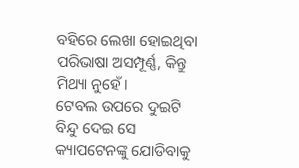ବହିରେ ଲେଖା ହୋଇଥିବା ପରିଭାଷା ଅସମ୍ପୂର୍ଣ୍ଣ, କିନ୍ତୁ ମିଥ୍ୟା ନୁହେଁ।
ଟେବଲ ଉପରେ ଦୁଇଟି ବିନ୍ଦୁ ଦେଇ ସେ କ୍ୟାପଟେନଙ୍କୁ ଯୋଡିବାକୁ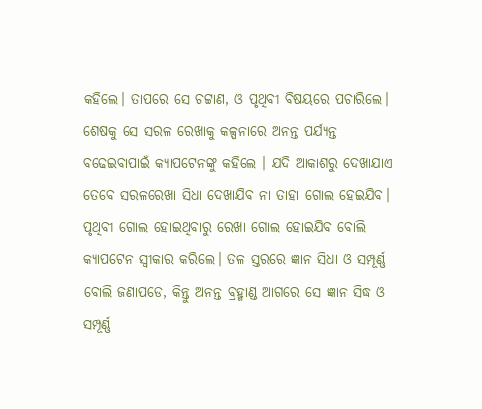କହିଲେ। ତାପରେ ସେ ଚଟ୍ଟାଣ, ଓ ପୃଥିବୀ ବିଷୟରେ ପଚାରିଲେ। ଶେଷକୁ ସେ ସରଳ ରେଖାକୁ କଳ୍ପନାରେ ଅନନ୍ତ ପର୍ଯ୍ୟନ୍ତ ବଢେଇବାପାଇଁ କ୍ୟାପଟେନଙ୍କୁ କହିଲେ । ଯଦି ଆକାଶରୁ ଦେଖାଯାଏ ତେବେ ସରଳରେଖା ସିଧା ଦେଖାଯିବ ନା ତାହା ଗୋଲ ହେଇଯିବ। ପୃଥିବୀ ଗୋଲ ହୋଇଥିବାରୁ ରେଖା ଗୋଲ ହୋଇଯିବ ବୋଲି କ୍ୟାପଟେନ ସ୍ୱୀକାର କରିଲେ। ତଳ ସ୍ତରରେ ଜ୍ଞାନ ସିଧା ଓ ସମ୍ପୂର୍ଣ୍ଣ ବୋଲି ଜଣାପଡେ, କିନ୍ତୁ ଅନନ୍ତ ବ୍ରହ୍ମାଣ୍ଡ ଆଗରେ ସେ ଜ୍ଞାନ ସିଦ୍ଧ ଓ ସମ୍ପୂର୍ଣ୍ଣ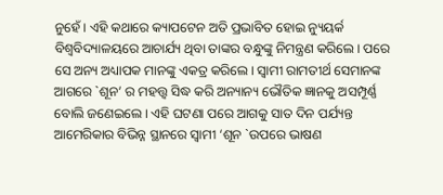ନୁହେଁ। ଏହି କଥାରେ କ୍ୟାପଟେନ ଅତି ପ୍ରଭାବିତ ହୋଇ ନ୍ୟୁୟର୍କ ବିଶ୍ୱବିଦ୍ୟାଳୟରେ ଆଚାର୍ଯ୍ୟ ଥିବା ତାଙ୍କର ବନ୍ଧୁଙ୍କୁ ନିମନ୍ତ୍ରଣ କରିଲେ। ପରେ ସେ ଅନ୍ୟ ଅଧ୍ୟାପକ ମାନଙ୍କୁ ଏକତ୍ର କରିଲେ। ସ୍ୱାମୀ ରାମତୀର୍ଥ ସେମାନଙ୍କ ଆଗରେ `ଶୂନ’ ର ମହତ୍ତ୍ୱ ସିଦ୍ଧ କରି ଅନ୍ୟାନ୍ୟ ଭୌତିକ ଜ୍ଞାନକୁ ଅସମ୍ପୂର୍ଣ୍ଣ ବୋଲି ଜଣେଇଲେ। ଏହି ଘଟଣା ପରେ ଆଗକୁ ସାତ ଦିନ ପର୍ଯ୍ୟନ୍ତ ଆମେରିକାର ବିଭିନ୍ନ ସ୍ଥାନରେ ସ୍ୱାମୀ ‘ଶୂନ `ଉପରେ ଭାଷଣ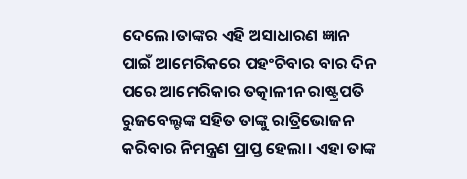ଦେଲେ।ତାଙ୍କର ଏହି ଅସାଧାରଣ ଜ୍ଞାନ ପାଇଁ ଆମେରିକରେ ପହଂଚିବାର ବାର ଦିନ ପରେ ଆମେରିକାର ତତ୍କାଳୀନ ରାଷ୍ଟ୍ରପତି ରୁଜବେଲ୍ଟଙ୍କ ସହିତ ତାଙ୍କୁ ରାତ୍ରିଭୋଜନ କରିବାର ନିମନ୍ତ୍ରଣ ପ୍ରାପ୍ତ ହେଲା। ଏହା ତାଙ୍କ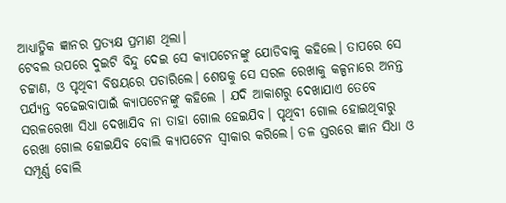ଆଧ୍ୟାତ୍ମିକ ଜ୍ଞାନର ପ୍ରତ୍ୟକ୍ଷ ପ୍ରମାଣ ଥିଲା।
ଟେବଲ ଉପରେ ଦୁଇଟି ବିନ୍ଦୁ ଦେଇ ସେ କ୍ୟାପଟେନଙ୍କୁ ଯୋଡିବାକୁ କହିଲେ। ତାପରେ ସେ ଚଟ୍ଟାଣ, ଓ ପୃଥିବୀ ବିଷୟରେ ପଚାରିଲେ। ଶେଷକୁ ସେ ସରଳ ରେଖାକୁ କଳ୍ପନାରେ ଅନନ୍ତ ପର୍ଯ୍ୟନ୍ତ ବଢେଇବାପାଇଁ କ୍ୟାପଟେନଙ୍କୁ କହିଲେ । ଯଦି ଆକାଶରୁ ଦେଖାଯାଏ ତେବେ ସରଳରେଖା ସିଧା ଦେଖାଯିବ ନା ତାହା ଗୋଲ ହେଇଯିବ। ପୃଥିବୀ ଗୋଲ ହୋଇଥିବାରୁ ରେଖା ଗୋଲ ହୋଇଯିବ ବୋଲି କ୍ୟାପଟେନ ସ୍ୱୀକାର କରିଲେ। ତଳ ସ୍ତରରେ ଜ୍ଞାନ ସିଧା ଓ ସମ୍ପୂର୍ଣ୍ଣ ବୋଲି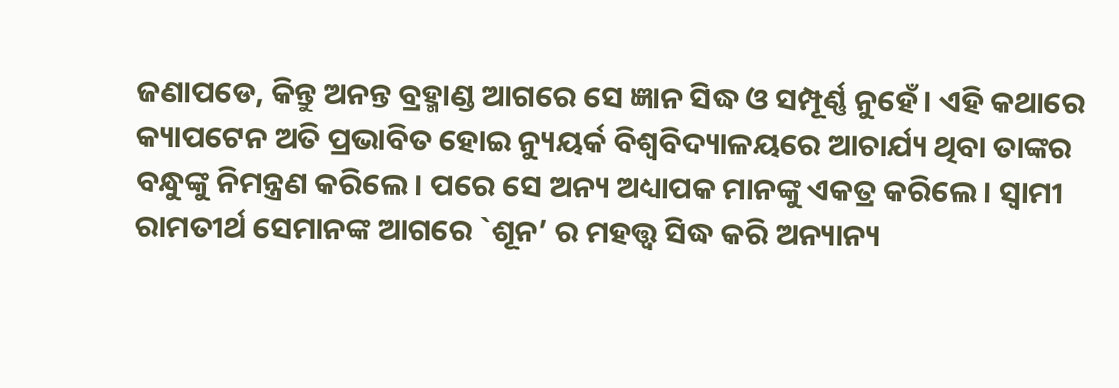ଜଣାପଡେ, କିନ୍ତୁ ଅନନ୍ତ ବ୍ରହ୍ମାଣ୍ଡ ଆଗରେ ସେ ଜ୍ଞାନ ସିଦ୍ଧ ଓ ସମ୍ପୂର୍ଣ୍ଣ ନୁହେଁ। ଏହି କଥାରେ କ୍ୟାପଟେନ ଅତି ପ୍ରଭାବିତ ହୋଇ ନ୍ୟୁୟର୍କ ବିଶ୍ୱବିଦ୍ୟାଳୟରେ ଆଚାର୍ଯ୍ୟ ଥିବା ତାଙ୍କର ବନ୍ଧୁଙ୍କୁ ନିମନ୍ତ୍ରଣ କରିଲେ। ପରେ ସେ ଅନ୍ୟ ଅଧ୍ୟାପକ ମାନଙ୍କୁ ଏକତ୍ର କରିଲେ। ସ୍ୱାମୀ ରାମତୀର୍ଥ ସେମାନଙ୍କ ଆଗରେ `ଶୂନ’ ର ମହତ୍ତ୍ୱ ସିଦ୍ଧ କରି ଅନ୍ୟାନ୍ୟ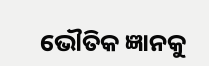ଭୌତିକ ଜ୍ଞାନକୁ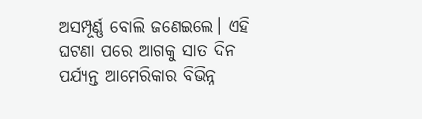ଅସମ୍ପୂର୍ଣ୍ଣ ବୋଲି ଜଣେଇଲେ। ଏହି ଘଟଣା ପରେ ଆଗକୁ ସାତ ଦିନ ପର୍ଯ୍ୟନ୍ତ ଆମେରିକାର ବିଭିନ୍ନ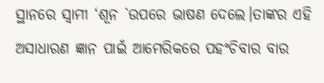ସ୍ଥାନରେ ସ୍ୱାମୀ ‘ଶୂନ `ଉପରେ ଭାଷଣ ଦେଲେ।ତାଙ୍କର ଏହି ଅସାଧାରଣ ଜ୍ଞାନ ପାଇଁ ଆମେରିକରେ ପହଂଚିବାର ବାର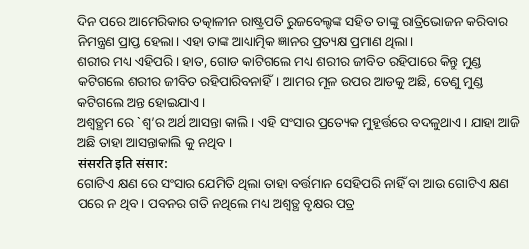ଦିନ ପରେ ଆମେରିକାର ତତ୍କାଳୀନ ରାଷ୍ଟ୍ରପତି ରୁଜବେଲ୍ଟଙ୍କ ସହିତ ତାଙ୍କୁ ରାତ୍ରିଭୋଜନ କରିବାର ନିମନ୍ତ୍ରଣ ପ୍ରାପ୍ତ ହେଲା। ଏହା ତାଙ୍କ ଆଧ୍ୟାତ୍ମିକ ଜ୍ଞାନର ପ୍ରତ୍ୟକ୍ଷ ପ୍ରମାଣ ଥିଲା।
ଶରୀର ମଧ୍ୟ ଏହିପରି। ହାତ, ଗୋଡ କାଟିଗଲେ ମଧ୍ୟ ଶରୀର ଜୀବିତ ରହିପାରେ କିନ୍ତୁ ମୁଣ୍ଡ କଟିଗଲେ ଶରୀର ଜୀବିତ ରହିପାରିବନାହିଁ। ଆମର ମୂଳ ଉପର ଆଡକୁ ଅଛି, ତେଣୁ ମୁଣ୍ଡ କଟିଗଲେ ଅନ୍ତ ହୋଇଯାଏ।
ଅଶ୍ୱତ୍ଥମ ରେ `ଶ୍ୱ’ର ଅର୍ଥ ଆସନ୍ତା କାଲି । ଏହି ସଂସାର ପ୍ରତ୍ୟେକ ମୁହୂର୍ତ୍ତରେ ବଦଳୁଥାଏ। ଯାହା ଆଜି ଅଛି ତାହା ଆସନ୍ତାକାଲି କୁ ନଥିବ ।
संसरति इति संसार:
ଗୋଟିଏ କ୍ଷଣ ରେ ସଂସାର ଯେମିତି ଥିଲା ତାହା ବର୍ତ୍ତମାନ ସେହିପରି ନାହିଁ ବା ଆଉ ଗୋଟିଏ କ୍ଷଣ ପରେ ନ ଥିବ। ପବନର ଗତି ନଥିଲେ ମଧ୍ୟ ଅଶ୍ଵତ୍ଥ ବୃକ୍ଷର ପତ୍ର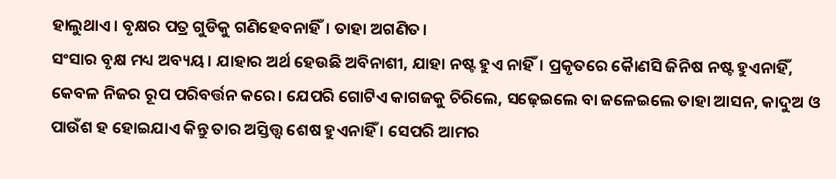ହାଲୁଥାଏ। ବୃକ୍ଷର ପତ୍ର ଗୁଡିକୁ ଗଣିହେବନାହିଁ। ତାହା ଅଗଣିତ।
ସଂସାର ବୃକ୍ଷ ମଧ୍ୟ ଅବ୍ୟୟ। ଯାହାର ଅର୍ଥ ହେଉଛି ଅବିନାଶୀ, ଯାହା ନଷ୍ଟ ହୁଏ ନାହିଁ। ପ୍ରକୃତରେ କୋୖଣସି ଜିନିଷ ନଷ୍ଟ ହୁଏନାହିଁ, କେବଳ ନିଜର ରୂପ ପରିବର୍ତ୍ତନ କରେ। ଯେପରି ଗୋଟିଏ କାଗଜକୁ ଚିରିଲେ, ସଢ଼େଇଲେ ବା ଜଳେଇଲେ ତାହା ଆସନ, କାଦୁଅ ଓ ପାଉଁଶ ହ ହୋଇଯାଏ କିନ୍ତୁ ତାର ଅସ୍ତିତ୍ତ୍ୱ ଶେଷ ହୁଏନାହିଁ । ସେପରି ଆମର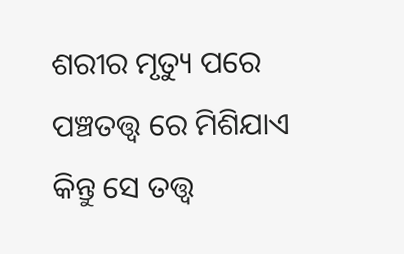ଶରୀର ମୃତ୍ୟୁ ପରେ ପଞ୍ଚତତ୍ତ୍ୱ ରେ ମିଶିଯାଏ କିନ୍ତୁ ସେ ତତ୍ତ୍ୱ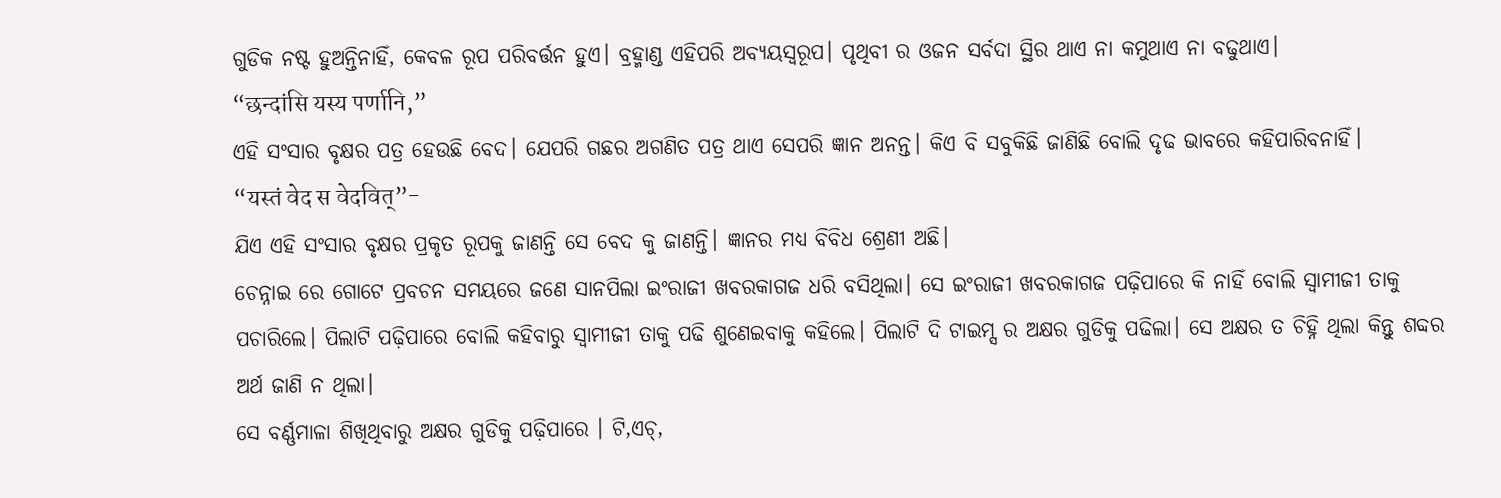ଗୁଡିକ ନଷ୍ଟ ହୁଅନ୍ତିନାହିଁ, କେବଳ ରୂପ ପରିବର୍ତ୍ତନ ହୁଏ। ବ୍ରହ୍ମାଣ୍ଡ ଏହିପରି ଅବ୍ୟୟସ୍ୱରୂପ। ପୃଥିବୀ ର ଓଜନ ସର୍ବଦା ସ୍ଥିର ଥାଏ ନା କମୁଥାଏ ନା ବଢୁଥାଏ।
“छन्दांसि यस्य पर्णानि,”
ଏହି ସଂସାର ବୃକ୍ଷର ପତ୍ର ହେଉଛି ବେଦ। ଯେପରି ଗଛର ଅଗଣିତ ପତ୍ର ଥାଏ ସେପରି ଜ୍ଞାନ ଅନନ୍ତ। କିଏ ବି ସବୁକିଛି ଜାଣିଛି ବୋଲି ଦୃଢ ଭାବରେ କହିପାରିବନାହିଁ।
“यस्तं वेद स वेदवित्”-
ଯିଏ ଏହି ସଂସାର ବୃକ୍ଷର ପ୍ରକୃତ ରୂପକୁ ଜାଣନ୍ତି ସେ ବେଦ କୁ ଜାଣନ୍ତି। ଜ୍ଞାନର ମଧ୍ୟ ବିବିଧ ଶ୍ରେଣୀ ଅଛି।
ଚେନ୍ନାଇ ରେ ଗୋଟେ ପ୍ରବଚନ ସମୟରେ ଜଣେ ସାନପିଲା ଇଂରାଜୀ ଖବରକାଗଜ ଧରି ବସିଥିଲା। ସେ ଇଂରାଜୀ ଖବରକାଗଜ ପଢ଼ିପାରେ କି ନାହିଁ ବୋଲି ସ୍ୱାମୀଜୀ ତାକୁ ପଚାରିଲେ। ପିଲାଟି ପଢ଼ିପାରେ ବୋଲି କହିବାରୁ ସ୍ୱାମୀଜୀ ତାକୁ ପଢି ଶୁଣେଇବାକୁ କହିଲେ। ପିଲାଟି ଦି ଟାଇମ୍ସ ର ଅକ୍ଷର ଗୁଡିକୁ ପଢିଲା। ସେ ଅକ୍ଷର ତ ଚିହ୍ନି ଥିଲା କିନ୍ତୁ ଶବ୍ଦର ଅର୍ଥ ଜାଣି ନ ଥିଲା।
ସେ ବର୍ଣ୍ଣମାଳା ଶିଖିଥିବାରୁ ଅକ୍ଷର ଗୁଡିକୁ ପଢ଼ିପାରେ । ଟି,ଏଚ୍,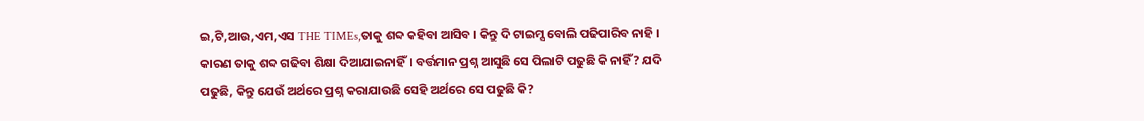ଇ,ଟି,ଆଉ,ଏମ,ଏସ THE TIMEs,ତାକୁ ଶବ୍ଦ କହିବା ଆସିବ । କିନ୍ତୁ ଦି ଟାଇମ୍ସ ବୋଲି ପଢିପାରିବ ନାହି । କାରଣ ତାକୁ ଶବ୍ଦ ଗଢିବା ଶିକ୍ଷା ଦିଆଯାଇନାହିଁ। ବର୍ତ୍ତମାନ ପ୍ରଶ୍ନ ଆସୁଛି ସେ ପିଲାଟି ପଢୁଛି କି ନାହିଁ? ଯଦି ପଢୁଛି, କିନ୍ତୁ ଯେଉଁ ଅର୍ଥରେ ପ୍ରଶ୍ନ କରାଯାଉଛି ସେହି ଅର୍ଥରେ ସେ ପଢୁଛି କି?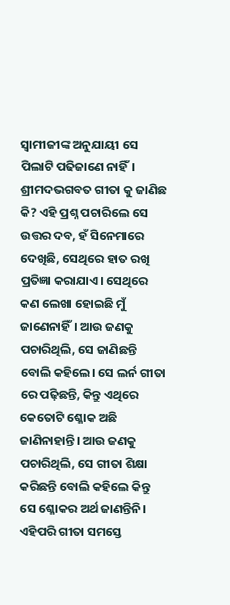ସ୍ୱାମୀଜୀଙ୍କ ଅନୁଯାୟୀ ସେ ପିଲାଟି ପଢିଜାଣେ ନାହିଁ। ଶ୍ରୀମଦଭଗବତ ଗୀତା କୁ ଜାଣିଛ କି? ଏହି ପ୍ରଶ୍ନ ପଚାରିଲେ ସେ ଉତ୍ତର ଦବ, ହଁ ସିନେମାରେ ଦେଖିଛି, ସେଥିରେ ହାତ ରଖି ପ୍ରତିଜ୍ଞା କରାଯାଏ। ସେଥିରେ କଣ ଲେଖା ହୋଇଛି ମୁଁ ଜାଣେନାହିଁ। ଆଉ ଜଣକୁ ପଚାରିଥିଲି, ସେ ଜାଣିଛନ୍ତି ବୋଲି କହିଲେ। ସେ ଲର୍ନ ଗୀତା ରେ ପଢ଼ିଛନ୍ତି, କିନ୍ତୁ ଏଥିରେ କେତୋଟି ଶ୍ଳୋକ ଅଛି ଜାଣିନାହାନ୍ତି। ଆଉ ଜଣକୁ ପଚାରିଥିଲି, ସେ ଗୀତା ଶିକ୍ଷା କରିଛନ୍ତି ବୋଲି କହିଲେ କିନ୍ତୁ ସେ ଶ୍ଳୋକର ଅର୍ଥ ଜାଣନ୍ତିନି। ଏହିପରି ଗୀତା ସମସ୍ତେ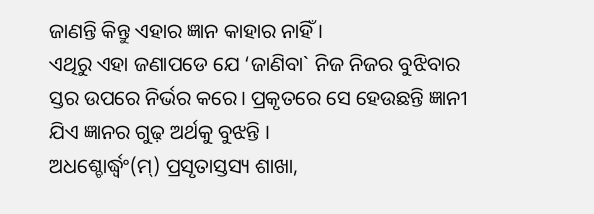ଜାଣନ୍ତି କିନ୍ତୁ ଏହାର ଜ୍ଞାନ କାହାର ନାହିଁ ।
ଏଥିରୁ ଏହା ଜଣାପଡେ ଯେ ‘ଜାଣିବା` ନିଜ ନିଜର ବୁଝିବାର ସ୍ତର ଉପରେ ନିର୍ଭର କରେ। ପ୍ରକୃତରେ ସେ ହେଉଛନ୍ତି ଜ୍ଞାନୀ ଯିଏ ଜ୍ଞାନର ଗୁଢ଼ ଅର୍ଥକୁ ବୁଝନ୍ତି ।
ଅଧଶ୍ଚୋର୍ଦ୍ଧ୍ୱଂ(ମ୍) ପ୍ରସୃତାସ୍ତସ୍ୟ ଶାଖା,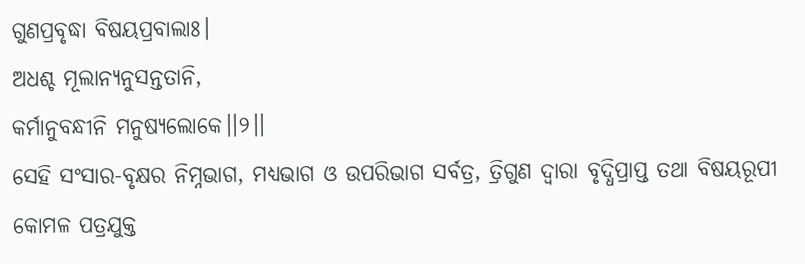ଗୁଣପ୍ରବୃଦ୍ଧା ବିଷୟପ୍ରବାଲାଃ।
ଅଧଶ୍ଚ ମୂଲାନ୍ୟନୁସନ୍ତତାନି,
କର୍ମାନୁବନ୍ଧୀନି ମନୁଷ୍ୟଲୋକେ।।୨।।
ସେହି ସଂସାର-ବୃକ୍ଷର ନିମ୍ନଭାଗ, ମଧ୍ୟଭାଗ ଓ ଉପରିଭାଗ ସର୍ବତ୍ର, ତ୍ରିଗୁଣ ଦ୍ବାରା ବୃଦ୍ଧିପ୍ରାପ୍ତ ତଥା ବିଷୟରୂପୀ କୋମଳ ପତ୍ରଯୁକ୍ତ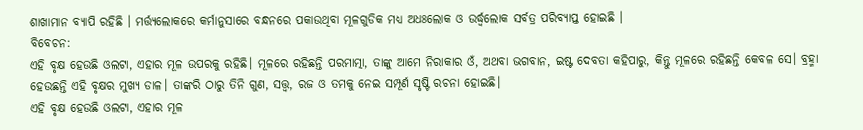ଶାଖାମାନ ବ୍ୟାପି ରହିଛି । ମର୍ତ୍ତ୍ୟଲୋକରେ କର୍ମାନୁସାରେ ବନ୍ଧନରେ ପକାଉଥିବା ମୂଳଗୁଡିକ ମଧ୍ୟ ଅଧଃଲୋକ ଓ ଉର୍ଦ୍ଧ୍ବଲୋକ ସର୍ବତ୍ର ପରିବ୍ୟାପ୍ତ ହୋଇଛି ।
ବିବେଚନ:
ଏହି ବୃକ୍ଷ ହେଉଛି ଓଲଟା, ଏହାର ମୂଳ ଉପରକୁ ରହିଛି। ମୂଳରେ ରହିଛନ୍ତି ପରମାତ୍ମା, ତାଙ୍କୁ ଆମେ ନିରାକାର ଓଁ, ଅଥବା ଭଗବାନ, ଇଷ୍ଟ ଦେବତା କହିପାରୁ, କିନ୍ତୁ ମୂଳରେ ରହିଛନ୍ତି କେବଳ ସେ। ବ୍ରହ୍ମା ହେଉଛନ୍ତି ଏହି ବୃକ୍ଷର ମୁଖ୍ୟ ଡାଳ। ତାଙ୍କରି ଠାରୁ ତିନି ଗୁଣ, ସତ୍ତ୍ଵ, ରଜ ଓ ତମକୁ ନେଇ ସମ୍ପୂର୍ଣ ସୃଷ୍ଟି ରଚନା ହୋଇଛି।
ଏହି ବୃକ୍ଷ ହେଉଛି ଓଲଟା, ଏହାର ମୂଳ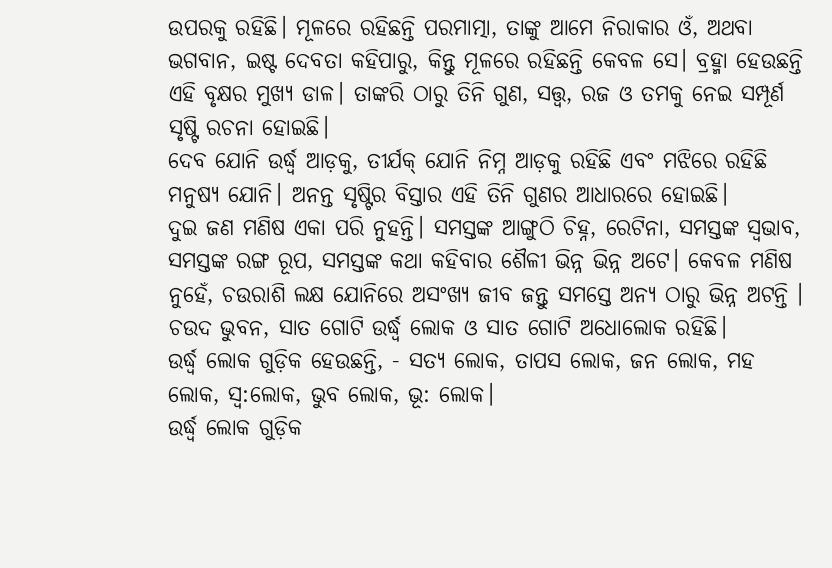ଉପରକୁ ରହିଛି। ମୂଳରେ ରହିଛନ୍ତି ପରମାତ୍ମା, ତାଙ୍କୁ ଆମେ ନିରାକାର ଓଁ, ଅଥବା ଭଗବାନ, ଇଷ୍ଟ ଦେବତା କହିପାରୁ, କିନ୍ତୁ ମୂଳରେ ରହିଛନ୍ତି କେବଳ ସେ। ବ୍ରହ୍ମା ହେଉଛନ୍ତି ଏହି ବୃକ୍ଷର ମୁଖ୍ୟ ଡାଳ। ତାଙ୍କରି ଠାରୁ ତିନି ଗୁଣ, ସତ୍ତ୍ଵ, ରଜ ଓ ତମକୁ ନେଇ ସମ୍ପୂର୍ଣ ସୃଷ୍ଟି ରଚନା ହୋଇଛି।
ଦେବ ଯୋନି ଉର୍ଦ୍ଧ୍ୱ ଆଡ଼କୁ, ତୀର୍ଯକ୍ ଯୋନି ନିମ୍ନ ଆଡ଼କୁ ରହିଛି ଏବଂ ମଝିରେ ରହିଛି ମନୁଷ୍ୟ ଯୋନି। ଅନନ୍ତ ସୃଷ୍ଟିର ବିସ୍ତାର ଏହି ତିନି ଗୁଣର ଆଧାରରେ ହୋଇଛି।
ଦୁଇ ଜଣ ମଣିଷ ଏକା ପରି ନୁହନ୍ତି। ସମସ୍ତଙ୍କ ଆଙ୍ଗୁଠି ଚିହ୍ନ, ରେଟିନା, ସମସ୍ତଙ୍କ ସ୍ଵଭାବ, ସମସ୍ତଙ୍କ ରଙ୍ଗ ରୂପ, ସମସ୍ତଙ୍କ କଥା କହିବାର ଶୈଳୀ ଭିନ୍ନ ଭିନ୍ନ ଅଟେ। କେବଳ ମଣିଷ ନୁହେଁ, ଚଉରାଶି ଲକ୍ଷ ଯୋନିରେ ଅସଂଖ୍ୟ ଜୀବ ଜନ୍ତୁ ସମସ୍ତେ ଅନ୍ୟ ଠାରୁ ଭିନ୍ନ ଅଟନ୍ତି ।
ଚଉଦ ଭୁବନ, ସାତ ଗୋଟି ଉର୍ଦ୍ଧ୍ୱ ଲୋକ ଓ ସାତ ଗୋଟି ଅଧୋଲୋକ ରହିଛି।
ଉର୍ଦ୍ଧ୍ୱ ଲୋକ ଗୁଡ଼ିକ ହେଉଛନ୍ତି, - ସତ୍ୟ ଲୋକ, ତାପସ ଲୋକ, ଜନ ଲୋକ, ମହ ଲୋକ, ସ୍ଵ:ଲୋକ, ଭୁବ ଲୋକ, ଭୂ: ଲୋକ।
ଉର୍ଦ୍ଧ୍ୱ ଲୋକ ଗୁଡ଼ିକ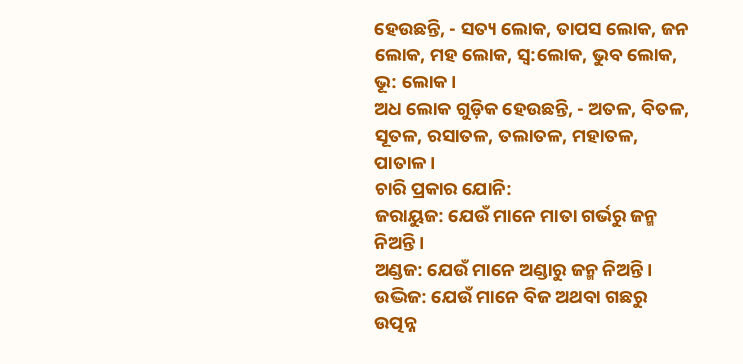ହେଉଛନ୍ତି, - ସତ୍ୟ ଲୋକ, ତାପସ ଲୋକ, ଜନ ଲୋକ, ମହ ଲୋକ, ସ୍ଵ:ଲୋକ, ଭୁବ ଲୋକ, ଭୂ: ଲୋକ।
ଅଧ ଲୋକ ଗୁଡ଼ିକ ହେଉଛନ୍ତି, - ଅତଳ, ବିତଳ, ସୂତଳ, ରସାତଳ, ତଲାତଳ, ମହାତଳ, ପାତାଳ।
ଚାରି ପ୍ରକାର ଯୋନି:
ଜରାୟୁଜ: ଯେଉଁ ମାନେ ମାତା ଗର୍ଭରୁ ଜନ୍ମ ନିଅନ୍ତି ।
ଅଣ୍ଡଜ: ଯେଉଁ ମାନେ ଅଣ୍ଡାରୁ ଜନ୍ମ ନିଅନ୍ତି ।
ଉଦ୍ଭିଜ: ଯେଉଁ ମାନେ ବିଜ ଅଥବା ଗଛରୁ ଉତ୍ପନ୍ନ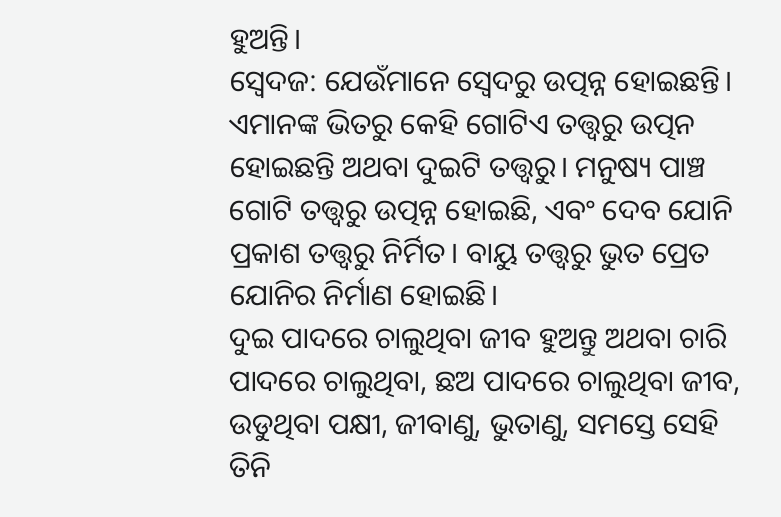ହୁଅନ୍ତି।
ସ୍ୱେଦଜ: ଯେଉଁମାନେ ସ୍ୱେଦରୁ ଉତ୍ପନ୍ନ ହୋଇଛନ୍ତି।
ଏମାନଙ୍କ ଭିତରୁ କେହି ଗୋଟିଏ ତତ୍ତ୍ଵରୁ ଉତ୍ପନ ହୋଇଛନ୍ତି ଅଥବା ଦୁଇଟି ତତ୍ତ୍ୱରୁ। ମନୁଷ୍ୟ ପାଞ୍ଚ ଗୋଟି ତତ୍ତ୍ଵରୁ ଉତ୍ପନ୍ନ ହୋଇଛି, ଏବଂ ଦେବ ଯୋନି ପ୍ରକାଶ ତତ୍ତ୍ୱରୁ ନିର୍ମିତ। ବାୟୁ ତତ୍ତ୍ୱରୁ ଭୁତ ପ୍ରେତ ଯୋନିର ନିର୍ମାଣ ହୋଇଛି।
ଦୁଇ ପାଦରେ ଚାଲୁଥିବା ଜୀବ ହୁଅନ୍ତୁ ଅଥବା ଚାରି ପାଦରେ ଚାଲୁଥିବା, ଛଅ ପାଦରେ ଚାଲୁଥିବା ଜୀବ, ଉଡୁଥିବା ପକ୍ଷୀ, ଜୀବାଣୁ, ଭୁତାଣୁ, ସମସ୍ତେ ସେହି ତିନି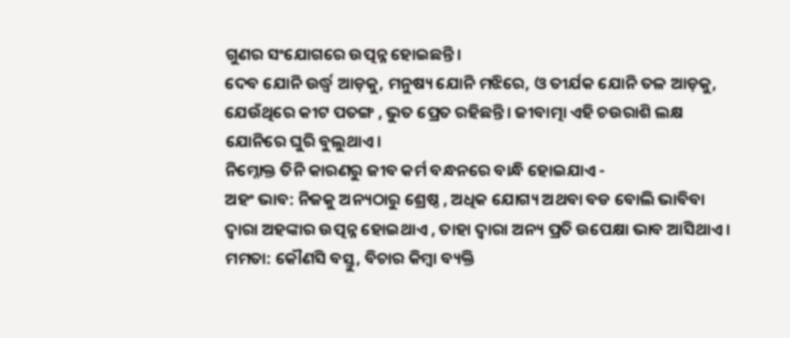ଗୁଣର ସଂଯୋଗରେ ଉତ୍ପନ୍ନ ହୋଇଛନ୍ତି।
ଦେବ ଯୋନି ଉର୍ଦ୍ଧ୍ୱ ଆଡ଼କୁ, ମନୁଷ୍ୟ ଯୋନି ମଝିରେ, ଓ ତୀର୍ଯକ ଯୋନି ତଳ ଆଡ଼କୁ, ଯେଉଁଥିରେ କୀଟ ପତଙ୍ଗ , ଭୁତ ପ୍ରେତ ରହିଛନ୍ତି। ଜୀବାତ୍ମା ଏହି ଚଉରାଶି ଲକ୍ଷ ଯୋନିରେ ଘୁରି ବୁଲୁଥାଏ।
ନିମ୍ନୋକ୍ତ ତିନି କାରଣରୁ ଜୀବ କର୍ମ ବନ୍ଧନରେ ବାନ୍ଧି ହୋଇଯାଏ -
ଅହଂ ଭାବ: ନିଜକୁ ଅନ୍ୟଠାରୁ ଶ୍ରେଷ୍ଠ , ଅଧିକ ଯୋଗ୍ୟ ଅଥବା ବଡ ବୋଲି ଭାବିବା ଦ୍ୱାରା ଅହଙ୍କାର ଉତ୍ପନ୍ନ ହୋଇଥାଏ , ତାହା ଦ୍ୱାରା ଅନ୍ୟ ପ୍ରତି ଉପେକ୍ଷା ଭାବ ଆସିଥାଏ।
ମମତା: କୌଣସି ବସ୍ତୁ, ବିଚାର କିମ୍ବା ବ୍ୟକ୍ତି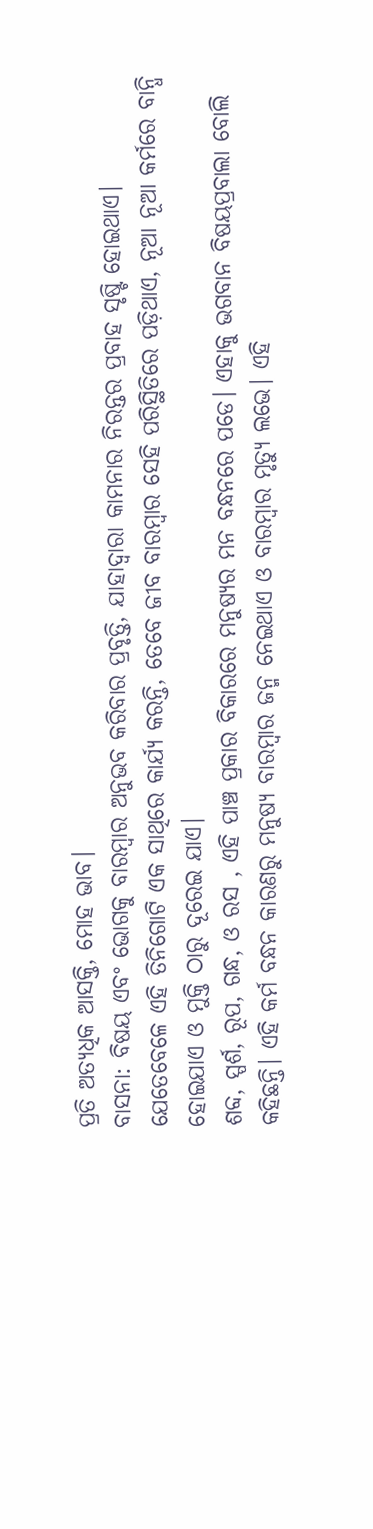ପ୍ରତି ଅତ୍ୟଧିକ ଆସକ୍ତି, ମୋହ ଭାବ।
ବାସନା: ବିଷୟ ଏବଂ ଭୋଗକୁ ବାରମ୍ବାର ଅନୁଭବ କରିବାର ପ୍ରବୃତ୍ତି, ଯାହାଦ୍ଵାରା କାମନାର ନିରନ୍ତର ପ୍ରବାହ ସୃଷ୍ଟି ହୋଇଥାଏ।
ଯେତେବେଳେ ଏହି ତିନିଗୋଟି ଏକ ସାଥିରେ କାର୍ଯ୍ୟ କରନ୍ତି, ତେବେ ଜୀବ ବାରମ୍ବାର ସେହି ପରିସ୍ଥିତିରେ ପଡ଼ିଥାଏ, ନୂଆ ନୂଆ କର୍ମରେ ବାନ୍ଧି ହୋଇଯାଏ ଓ ମୁକ୍ତି ଠାରୁ ଦୂରେଇ ଯାଏ।
ଶବ୍ଦ, ସ୍ପର୍ଶ, ରୂପ, ଗନ୍ଧ, ଓ ରସ , ଏହି ପାଞ୍ଚ ପ୍ରକାର ବିକାରରେ ମନୁଷ୍ୟର ମନ ବନ୍ଧନରେ ପଡେ। ଏହାକୁ ଭଗବାନ ବିଷୟପ୍ରବାଲା ବୋଲି କହିଛନ୍ତି। ଏହି କର୍ମ ବନ୍ଧନ କାରଣରୁ ମନୁଷ୍ୟ ବାରମ୍ବାର ଜନ୍ମ ନେଇଥାଏ ଓ ବାରମ୍ବାର ମୃତ୍ୟୁ ଲଭେ। ଏହି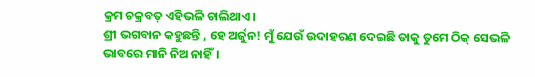କ୍ରମ ଚକ୍ରବତ୍ ଏହିଭଳି ଚାଲିଥାଏ।
ଶ୍ରୀ ଭଗବାନ କହୁଛନ୍ତି , ହେ ଅର୍ଜୁନ! ମୁଁ ଯେଉଁ ଉଦାହରଣ ଦେଇଛି ତାକୁ ତୁମେ ଠିକ୍ ସେଭଳି ଭାବରେ ମାନି ନିଅ ନାହିଁ।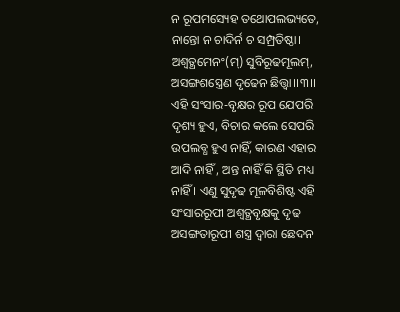ନ ରୂପମସ୍ୟେହ ତଥୋପଲଭ୍ୟତେ,
ନାନ୍ତୋ ନ ଚାଦିର୍ନ ଚ ସମ୍ପ୍ରତିଷ୍ଠା।
ଅଶ୍ୱତ୍ଥମେନଂ(ମ୍) ସୁବିରୂଢମୂଲମ୍,
ଅସଙ୍ଗଶସ୍ତ୍ରେଣ ଦୃଢେନ ଛିତ୍ତ୍ୱା।।୩।।
ଏହି ସଂସାର-ବୃକ୍ଷର ରୂପ ଯେପରି ଦୃଶ୍ୟ ହୁଏ, ବିଚାର କଲେ ସେପରି ଉପଲବ୍ଧ ହୁଏ ନାହିଁ, କାରଣ ଏହାର ଆଦି ନାହିଁ , ଅନ୍ତ ନାହିଁ କି ସ୍ଥିତି ମଧ୍ୟ ନାହିଁ । ଏଣୁ ସୁଦୃଢ ମୂଳବିଶିଷ୍ଟ ଏହି ସଂସାରରୂପୀ ଅଶ୍ବତ୍ଥବୃକ୍ଷକୁ ଦୃଢ ଅସଙ୍ଗତାରୂପୀ ଶସ୍ତ୍ର ଦ୍ବାରା ଛେଦନ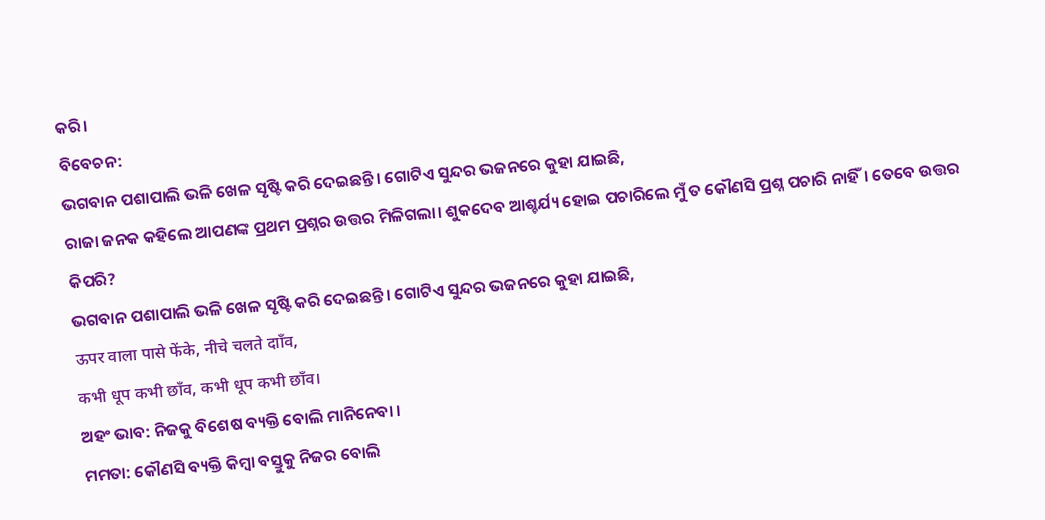କରି।
ବିବେଚନ:
ଭଗବାନ ପଶାପାଲି ଭଳି ଖେଳ ସୃଷ୍ଟି କରି ଦେଇଛନ୍ତି। ଗୋଟିଏ ସୁନ୍ଦର ଭଜନରେ କୁହା ଯାଇଛି,
ରାଜା ଜନକ କହିଲେ ଆପଣଙ୍କ ପ୍ରଥମ ପ୍ରଶ୍ନର ଉତ୍ତର ମିଳିଗଲା। ଶୁକଦେବ ଆଶ୍ଚର୍ଯ୍ୟ ହୋଇ ପଚାରିଲେ ମୁଁ ତ କୌଣସି ପ୍ରଶ୍ନ ପଚାରି ନାହିଁ। ତେବେ ଉତ୍ତର କିପରି?
ଭଗବାନ ପଶାପାଲି ଭଳି ଖେଳ ସୃଷ୍ଟି କରି ଦେଇଛନ୍ତି। ଗୋଟିଏ ସୁନ୍ଦର ଭଜନରେ କୁହା ଯାଇଛି,
ऊपर वाला पासे फेंके, नीचे चलते दाॉंव,
कभी धूप कभी छॉंव, कभी धूप कभी छॉंव।
ଅହଂ ଭାବ: ନିଜକୁ ବିଶେଷ ବ୍ୟକ୍ତି ବୋଲି ମାନିନେବା ।
ମମତା: କୌଣସି ବ୍ୟକ୍ତି କିମ୍ବା ବସ୍ତୁକୁ ନିଜର ବୋଲି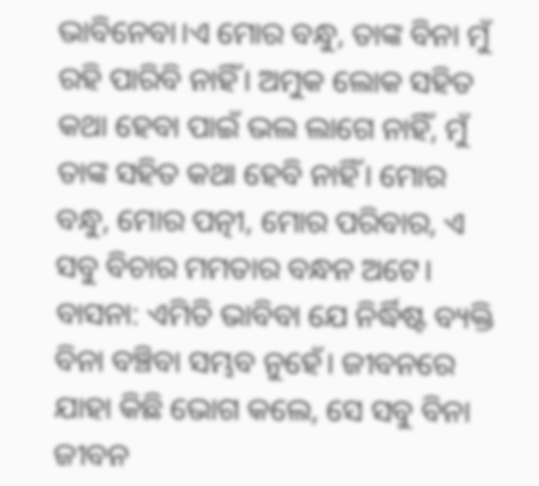ଭାବିନେବା।ଏ ମୋର ବନ୍ଧୁ, ତାଙ୍କ ବିନା ମୁଁ ରହି ପାରିବି ନାହିଁ। ଅମୁକ ଲୋକ ସହିତ କଥା ହେବା ପାଇଁ ଭଲ ଲାଗେ ନାହିଁ, ମୁଁ ତାଙ୍କ ସହିତ କଥା ହେବି ନାହିଁ। ମୋର ବନ୍ଧୁ, ମୋର ପତ୍ନୀ, ମୋର ପରିବାର, ଏ ସବୁ ବିଚାର ମମତାର ବନ୍ଧନ ଅଟେ।
ବାସନା: ଏମିତି ଭାବିବା ଯେ ନିର୍ଦ୍ଧିଷ୍ଟ ବ୍ୟକ୍ତି ବିନା ବଞ୍ଚିବା ସମ୍ଭବ ନୁହେଁ। ଜୀବନରେ ଯାହା କିଛି ଭୋଗ କଲେ, ସେ ସବୁ ବିନା ଜୀବନ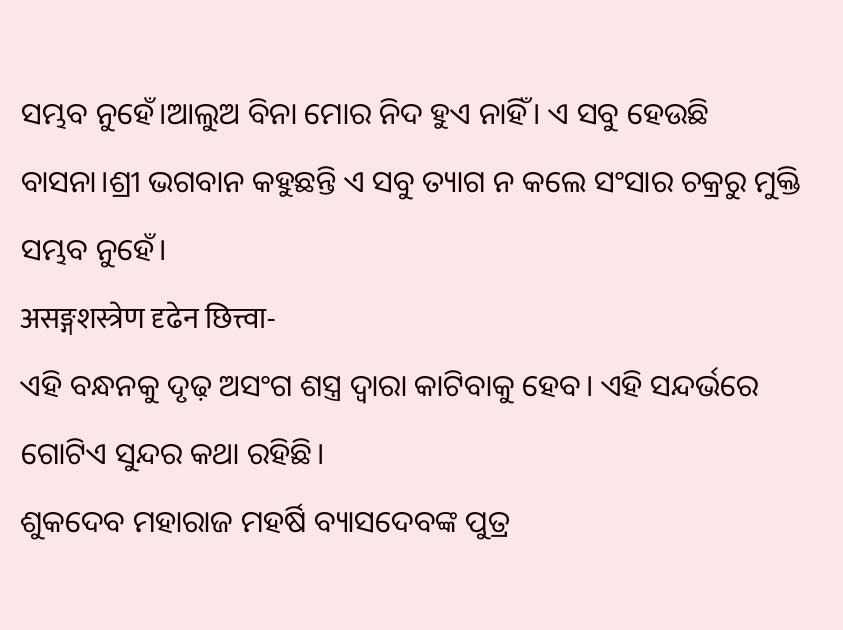ସମ୍ଭବ ନୁହେଁ।ଆଲୁଅ ବିନା ମୋର ନିଦ ହୁଏ ନାହିଁ। ଏ ସବୁ ହେଉଛି ବାସନା।ଶ୍ରୀ ଭଗବାନ କହୁଛନ୍ତି ଏ ସବୁ ତ୍ୟାଗ ନ କଲେ ସଂସାର ଚକ୍ରରୁ ମୁକ୍ତି ସମ୍ଭବ ନୁହେଁ।
असङ्गशस्त्रेण दृढेन छित्त्वा-
ଏହି ବନ୍ଧନକୁ ଦୃଢ଼ ଅସଂଗ ଶସ୍ତ୍ର ଦ୍ୱାରା କାଟିବାକୁ ହେବ। ଏହି ସନ୍ଦର୍ଭରେ ଗୋଟିଏ ସୁନ୍ଦର କଥା ରହିଛି।
ଶୁକଦେବ ମହାରାଜ ମହର୍ଷି ବ୍ୟାସଦେବଙ୍କ ପୁତ୍ର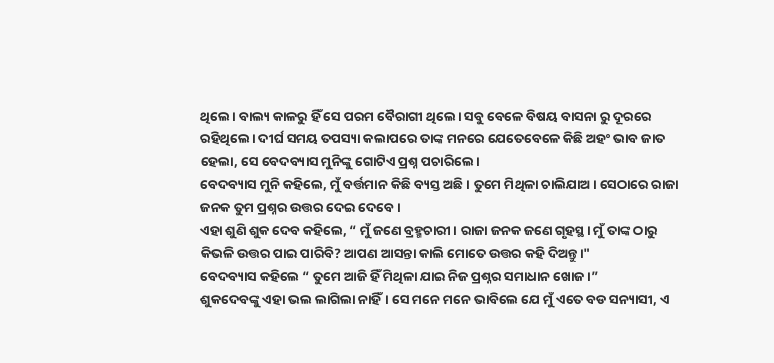ଥିଲେ। ବାଲ୍ୟ କାଳରୁ ହିଁ ସେ ପରମ ବୈରାଗୀ ଥିଲେ। ସବୁ ବେଳେ ବିଷୟ ବାସନା ରୁ ଦୂରରେ ରହିଥିଲେ। ଦୀର୍ଘ ସମୟ ତପସ୍ୟା କଲାପରେ ତାଙ୍କ ମନରେ ଯେତେବେଳେ କିଛି ଅହଂ ଭାବ ଜାତ ହେଲା, ସେ ବେଦବ୍ୟାସ ମୁନିଙ୍କୁ ଗୋଟିଏ ପ୍ରଶ୍ନ ପଚାରିଲେ।
ବେଦବ୍ୟାସ ମୁନି କହିଲେ, ମୁଁ ବର୍ତ୍ତମାନ କିଛି ବ୍ୟସ୍ତ ଅଛି। ତୁମେ ମିଥିଳା ଚାଲିଯାଅ। ସେଠାରେ ରାଜା ଜନକ ତୁମ ପ୍ରଶ୍ନର ଉତ୍ତର ଦେଇ ଦେବେ।
ଏହା ଶୁଣି ଶୁକ ଦେବ କହିଲେ, “ ମୁଁ ଜଣେ ବ୍ରହ୍ମଚାରୀ। ରାଜା ଜନକ ଜଣେ ଗୃହସ୍ଥ। ମୁଁ ତାଙ୍କ ଠାରୁ କିଭଳି ଉତ୍ତର ପାଇ ପାରିବି? ଆପଣ ଆସନ୍ତା କାଲି ମୋତେ ଉତ୍ତର କହି ଦିଅନ୍ତୁ।"
ବେଦବ୍ୟାସ କହିଲେ “ ତୁମେ ଆଜି ହିଁ ମିଥିଳା ଯାଇ ନିଜ ପ୍ରଶ୍ନର ସମାଧାନ ଖୋଜ।”
ଶୁକଦେବଙ୍କୁ ଏହା ଭଲ ଲାଗିଲା ନାହିଁ। ସେ ମନେ ମନେ ଭାବିଲେ ଯେ ମୁଁ ଏତେ ବଡ ସନ୍ୟାସୀ, ଏ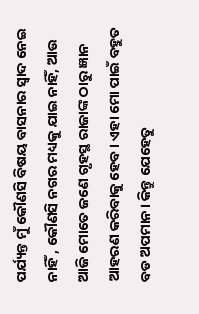ପର୍ଯ୍ୟନ୍ତ ମୁଁ କୌଣସି ବିଷୟ ବାସନାର ସ୍ଵାଦ ନେଇ ନାହିଁ , କୌଣସି ନଗର ମଧ୍ୟକୁ ଯାଇ ନାହିଁ, ଆଉ ଆଜି ମୋତେ ଜଣେ ଗୃହସ୍ଥ ରାଜାଙ୍କ ଠାରୁ ଜ୍ଞାନ ଆହରଣ କରିବାକୁ ହେବ। ଏହା ମୋ ପାଇଁ ବହୁତ ବଡ ଅପମାନ। କିନ୍ତୁ ଯେହେତୁ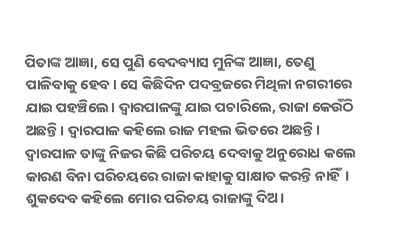ପିତାଙ୍କ ଆଜ୍ଞା, ସେ ପୁଣି ବେଦବ୍ୟାସ ମୁନିଙ୍କ ଆଜ୍ଞା, ତେଣୁ ପାଳିବାକୁ ହେବ। ସେ କିଛିଦିନ ପଦବ୍ରଜରେ ମିଥିଳା ନଗରୀରେ ଯାଇ ପହଞ୍ଚିଲେ। ଦ୍ଵାରପାଳଙ୍କୁ ଯାଇ ପଚାରିଲେ, ରାଜା କେଉଁଠି ଅଛନ୍ତି। ଦ୍ଵାରପାଳ କହିଲେ ରାଜ ମହଲ ଭିତରେ ଅଛନ୍ତି। ଦ୍ଵାରପାଳ ତାଙ୍କୁ ନିଜର କିଛି ପରିଚୟ ଦେବାକୁ ଅନୁରୋଧ କଲେ କାରଣ ବିନା ପରିଚୟରେ ରାଜା କାହାକୁ ସାକ୍ଷାତ କରନ୍ତି ନାହିଁ।
ଶୁକଦେବ କହିଲେ ମୋର ପରିଚୟ ରାଜାଙ୍କୁ ଦିଅ।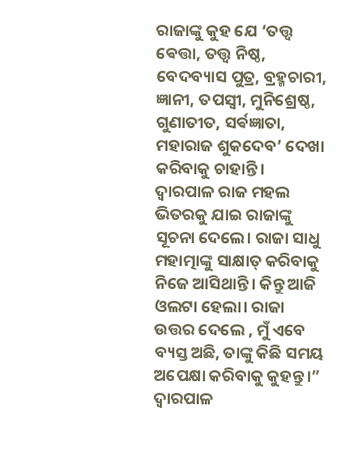ରାଜାଙ୍କୁ କୁହ ଯେ ‘ତତ୍ତ୍ଵ ଵେତ୍ତା, ତତ୍ତ୍ଵ ନିଷ୍ଠ, ବେଦବ୍ୟାସ ପୁତ୍ର, ବ୍ରହ୍ମଚାରୀ, ଜ୍ଞାନୀ, ତପସ୍ୱୀ, ମୁନିଶ୍ରେଷ୍ଠ, ଗୁଣାତୀତ, ସର୍ଵଜ୍ଞାତା, ମହାରାଜ ଶୁକଦେବ’ ଦେଖା କରିବାକୁ ଚାହାନ୍ତି।
ଦ୍ଵାରପାଳ ରାଜ ମହଲ ଭିତରକୁ ଯାଇ ରାଜାଙ୍କୁ ସୂଚନା ଦେଲେ। ରାଜା ସାଧୁ ମହାତ୍ମାଙ୍କୁ ସାକ୍ଷାତ୍ କରିବାକୁ ନିଜେ ଆସିଥାନ୍ତି। କିନ୍ତୁ ଆଜି ଓଲଟା ହେଲା। ରାଜା ଉତ୍ତର ଦେଲେ , ମୁଁ ଏବେ ବ୍ୟସ୍ତ ଅଛି, ତାଙ୍କୁ କିଛି ସମୟ ଅପେକ୍ଷା କରିବାକୁ କୁହନ୍ତୁ।”
ଦ୍ଵାରପାଳ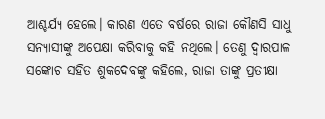ଆଶ୍ଚର୍ଯ୍ୟ ହେଲେ। କାରଣ ଏତେ ବର୍ଷରେ ରାଜା କୌଣସି ସାଧୁ ସନ୍ୟାସୀଙ୍କୁ ଅପେକ୍ଷା କରିବାକୁ କହି ନଥିଲେ। ତେଣୁ ଦ୍ଵାରପାଳ ସଙ୍କୋଚ ସହିତ ଶୁକଦେବଙ୍କୁ କହିଲେ, ରାଜା ତାଙ୍କୁ ପ୍ରତୀକ୍ଷା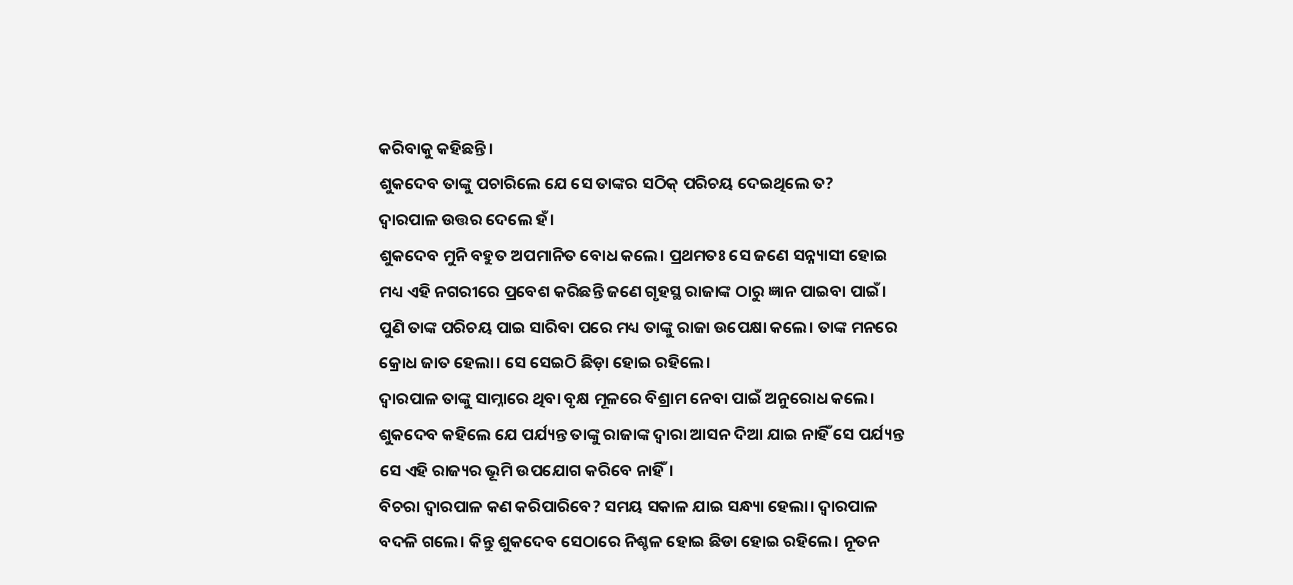କରିବାକୁ କହିଛନ୍ତି।
ଶୁକଦେବ ତାଙ୍କୁ ପଚାରିଲେ ଯେ ସେ ତାଙ୍କର ସଠିକ୍ ପରିଚୟ ଦେଇଥିଲେ ତ?
ଦ୍ଵାରପାଳ ଉତ୍ତର ଦେଲେ ହଁ।
ଶୁକଦେବ ମୁନି ବହୁତ ଅପମାନିତ ବୋଧ କଲେ। ପ୍ରଥମତଃ ସେ ଜଣେ ସନ୍ନ୍ୟାସୀ ହୋଇ ମଧ୍ୟ ଏହି ନଗରୀରେ ପ୍ରବେଶ କରିଛନ୍ତି ଜଣେ ଗୃହସ୍ଥ ରାଜାଙ୍କ ଠାରୁ ଜ୍ଞାନ ପାଇବା ପାଇଁ। ପୁଣି ତାଙ୍କ ପରିଚୟ ପାଇ ସାରିବା ପରେ ମଧ୍ୟ ତାଙ୍କୁ ରାଜା ଉପେକ୍ଷା କଲେ। ତାଙ୍କ ମନରେ କ୍ରୋଧ ଜାତ ହେଲା। ସେ ସେଇଠି ଛିଡ଼ା ହୋଇ ରହିଲେ।
ଦ୍ଵାରପାଳ ତାଙ୍କୁ ସାମ୍ନାରେ ଥିବା ବୃକ୍ଷ ମୂଳରେ ବିଶ୍ରାମ ନେବା ପାଇଁ ଅନୁରୋଧ କଲେ। ଶୁକଦେବ କହିଲେ ଯେ ପର୍ଯ୍ୟନ୍ତ ତାଙ୍କୁ ରାଜାଙ୍କ ଦ୍ଵାରା ଆସନ ଦିଆ ଯାଇ ନାହିଁ ସେ ପର୍ଯ୍ୟନ୍ତ ସେ ଏହି ରାଜ୍ୟର ଭୂମି ଉପଯୋଗ କରିବେ ନାହିଁ।
ବିଚରା ଦ୍ଵାରପାଳ କଣ କରିପାରିବେ? ସମୟ ସକାଳ ଯାଇ ସନ୍ଧ୍ୟା ହେଲା। ଦ୍ଵାରପାଳ ବଦଳି ଗଲେ। କିନ୍ତୁ ଶୁକଦେବ ସେଠାରେ ନିଶ୍ଚଳ ହୋଇ ଛିଡା ହୋଇ ରହିଲେ। ନୂତନ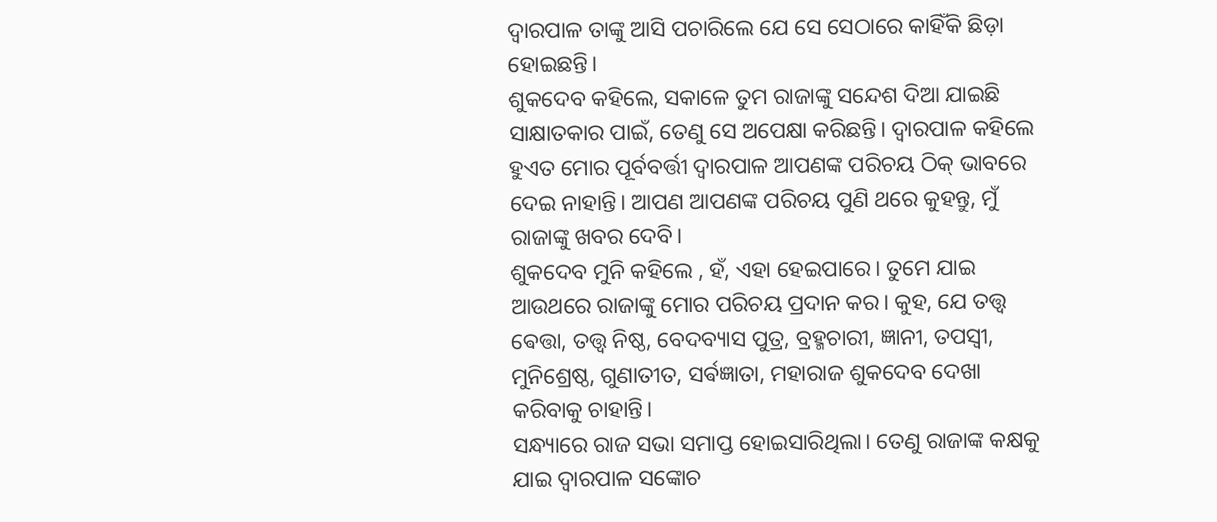ଦ୍ଵାରପାଳ ତାଙ୍କୁ ଆସି ପଚାରିଲେ ଯେ ସେ ସେଠାରେ କାହିଁକି ଛିଡ଼ା ହୋଇଛନ୍ତି।
ଶୁକଦେବ କହିଲେ, ସକାଳେ ତୁମ ରାଜାଙ୍କୁ ସନ୍ଦେଶ ଦିଆ ଯାଇଛି ସାକ୍ଷାତକାର ପାଇଁ, ତେଣୁ ସେ ଅପେକ୍ଷା କରିଛନ୍ତି। ଦ୍ଵାରପାଳ କହିଲେ ହୁଏତ ମୋର ପୂର୍ବବର୍ତ୍ତୀ ଦ୍ଵାରପାଳ ଆପଣଙ୍କ ପରିଚୟ ଠିକ୍ ଭାବରେ ଦେଇ ନାହାନ୍ତି। ଆପଣ ଆପଣଙ୍କ ପରିଚୟ ପୁଣି ଥରେ କୁହନ୍ତୁ, ମୁଁ ରାଜାଙ୍କୁ ଖବର ଦେବି।
ଶୁକଦେବ ମୁନି କହିଲେ , ହଁ, ଏହା ହେଇପାରେ। ତୁମେ ଯାଇ ଆଉଥରେ ରାଜାଙ୍କୁ ମୋର ପରିଚୟ ପ୍ରଦାନ କର। କୁହ, ଯେ ତତ୍ତ୍ଵ ଵେତ୍ତା, ତତ୍ତ୍ଵ ନିଷ୍ଠ, ବେଦବ୍ୟାସ ପୁତ୍ର, ବ୍ରହ୍ମଚାରୀ, ଜ୍ଞାନୀ, ତପସ୍ୱୀ, ମୁନିଶ୍ରେଷ୍ଠ, ଗୁଣାତୀତ, ସର୍ଵଜ୍ଞାତା, ମହାରାଜ ଶୁକଦେବ ଦେଖା କରିବାକୁ ଚାହାନ୍ତି।
ସନ୍ଧ୍ୟାରେ ରାଜ ସଭା ସମାପ୍ତ ହୋଇସାରିଥିଲା। ତେଣୁ ରାଜାଙ୍କ କକ୍ଷକୁ ଯାଇ ଦ୍ଵାରପାଳ ସଙ୍କୋଚ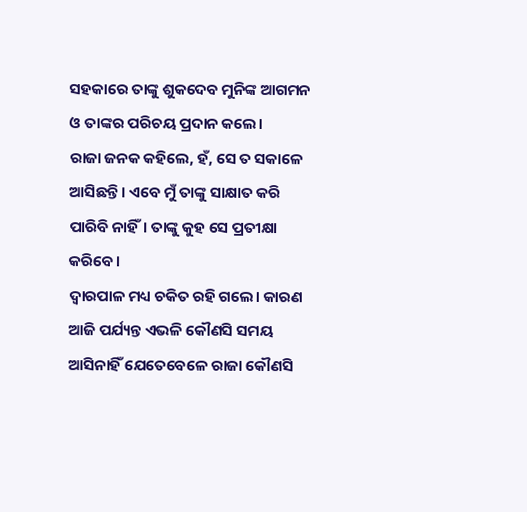ସହକାରେ ତାଙ୍କୁ ଶୁକଦେବ ମୁନିଙ୍କ ଆଗମନ ଓ ତାଙ୍କର ପରିଚୟ ପ୍ରଦାନ କଲେ।
ରାଜା ଜନକ କହିଲେ, ହଁ, ସେ ତ ସକାଳେ ଆସିଛନ୍ତି। ଏବେ ମୁଁ ତାଙ୍କୁ ସାକ୍ଷାତ କରି ପାରିବି ନାହିଁ। ତାଙ୍କୁ କୁହ ସେ ପ୍ରତୀକ୍ଷା କରିବେ।
ଦ୍ଵାରପାଳ ମଧ୍ୟ ଚକିତ ରହି ଗଲେ। କାରଣ ଆଜି ପର୍ଯ୍ୟନ୍ତ ଏଭଳି କୌଣସି ସମୟ ଆସିନାହିଁ ଯେତେବେଳେ ରାଜା କୌଣସି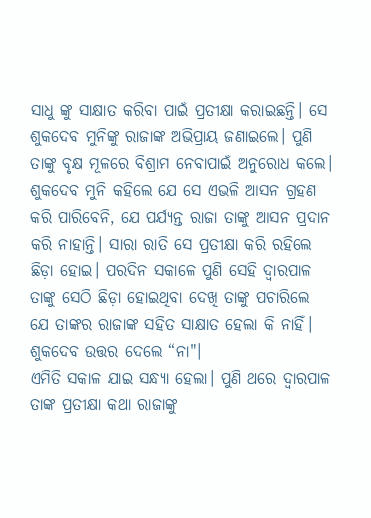ସାଧୁ ଙ୍କୁ ସାକ୍ଷାତ କରିବା ପାଇଁ ପ୍ରତୀକ୍ଷା କରାଇଛନ୍ତି। ସେ ଶୁକଦେବ ମୁନିଙ୍କୁ ରାଜାଙ୍କ ଅଭିପ୍ରାୟ ଜଣାଇଲେ। ପୁଣି ତାଙ୍କୁ ବୃକ୍ଷ ମୂଳରେ ବିଶ୍ରାମ ନେବାପାଇଁ ଅନୁରୋଧ କଲେ।
ଶୁକଦେବ ମୁନି କହିଲେ ଯେ ସେ ଏଭଳି ଆସନ ଗ୍ରହଣ କରି ପାରିବେନି, ଯେ ପର୍ଯ୍ୟନ୍ତ ରାଜା ତାଙ୍କୁ ଆସନ ପ୍ରଦାନ କରି ନାହାନ୍ତି। ସାରା ରାତି ସେ ପ୍ରତୀକ୍ଷା କରି ରହିଲେ ଛିଡ଼ା ହୋଇ। ପରଦିନ ସକାଳେ ପୁଣି ସେହି ଦ୍ଵାରପାଳ ତାଙ୍କୁ ସେଠି ଛିଡ଼ା ହୋଇଥିବା ଦେଖି ତାଙ୍କୁ ପଚାରିଲେ ଯେ ତାଙ୍କର ରାଜାଙ୍କ ସହିତ ସାକ୍ଷାତ ହେଲା କି ନାହିଁ। ଶୁକଦେବ ଉତ୍ତର ଦେଲେ “ନା"।
ଏମିତି ସକାଳ ଯାଇ ସନ୍ଧ୍ୟା ହେଲା। ପୁଣି ଥରେ ଦ୍ଵାରପାଳ ତାଙ୍କ ପ୍ରତୀକ୍ଷା କଥା ରାଜାଙ୍କୁ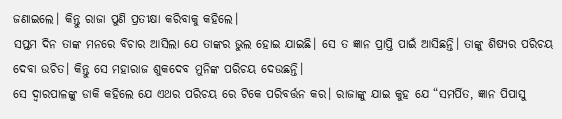ଜଣାଇଲେ। କିନ୍ତୁ ରାଜା ପୁଣି ପ୍ରତୀକ୍ଷା କରିବାକୁ କହିଲେ।
ସପ୍ତମ ଦିନ ତାଙ୍କ ମନରେ ବିଚାର ଆସିଲା ଯେ ତାଙ୍କର ଭୁଲ ହୋଇ ଯାଇଛି। ସେ ତ ଜ୍ଞାନ ପ୍ରାପ୍ତି ପାଇଁ ଆସିଛନ୍ତି। ତାଙ୍କୁ ଶିଷ୍ୟର ପରିଚୟ ଦେବା ଉଚିତ। କିନ୍ତୁ ସେ ମହାରାଜ ଶୁକଦେବ ମୁନିଙ୍କ ପରିଚୟ ଦେଉଛନ୍ତି।
ସେ ଦ୍ଵାରପାଳଙ୍କୁ ଡାକି କହିଲେ ଯେ ଏଥର ପରିଚୟ ରେ ଟିକେ ପରିବର୍ତ୍ତନ କର। ରାଜାଙ୍କୁ ଯାଇ କୁହ ଯେ “ସମର୍ପିତ, ଜ୍ଞାନ ପିପାସୁ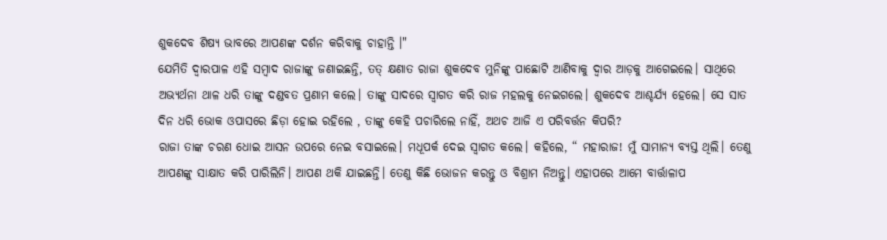ଶୁକଦେବ ଶିଷ୍ୟ ଭାବରେ ଆପଣଙ୍କ ଦର୍ଶନ କରିବାକୁ ଚାହାନ୍ତି ।"
ଯେମିତି ଦ୍ଵାରପାଳ ଏହି ସମ୍ବାଦ ରାଜାଙ୍କୁ ଜଣାଇଛନ୍ତି, ତତ୍ କ୍ଷଣାତ ରାଜା ଶୁକଦେବ ମୁନିଙ୍କୁ ପାଛୋଟି ଆଣିବାକୁ ଦ୍ଵାର ଆଡ଼କୁ ଆଗେଇଲେ। ସାଥିରେ ଅଭ୍ୟର୍ଥନା ଥାଳ ଧରି ତାଙ୍କୁ ଦଣ୍ଡବତ ପ୍ରଣାମ କଲେ। ତାଙ୍କୁ ସାଦରେ ସ୍ୱାଗତ କରି ରାଜ ମହଲକୁ ନେଇଗଲେ। ଶୁକଦେବ ଆଶ୍ଚର୍ଯ୍ୟ ହେଲେ। ସେ ସାତ ଦିନ ଧରି ଭୋକ ଓପାସରେ ଛିଡ଼ା ହୋଇ ରହିଲେ , ତାଙ୍କୁ କେହି ପଚାରିଲେ ନାହିଁ, ଅଥଚ ଆଜି ଏ ପରିବର୍ତ୍ତନ କିପରି?
ରାଜା ତାଙ୍କ ଚରଣ ଧୋଇ ଆସନ ଉପରେ ନେଇ ବସାଇଲେ। ମଧୂପର୍କ ଦେଇ ସ୍ବାଗତ କଲେ। କହିଲେ, “ ମହାରାଜ! ମୁଁ ସାମାନ୍ୟ ବ୍ୟସ୍ତ ଥିଲି। ତେଣୁ ଆପଣଙ୍କୁ ସାକ୍ଷାତ କରି ପାରିଲିନି। ଆପଣ ଥକି ଯାଇଛନ୍ତି। ତେଣୁ କିଛି ଭୋଜନ କରନ୍ତୁ ଓ ବିଶ୍ରାମ ନିଅନ୍ତୁ। ଏହାପରେ ଆମେ ବାର୍ତ୍ତାଳାପ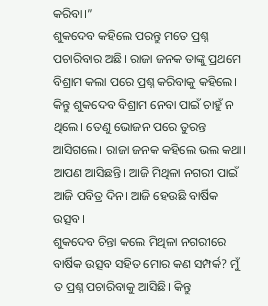କରିବା।”
ଶୁକଦେବ କହିଲେ ପରନ୍ତୁ ମତେ ପ୍ରଶ୍ନ ପଚାରିବାର ଅଛି। ରାଜା ଜନକ ତାଙ୍କୁ ପ୍ରଥମେ ବିଶ୍ରାମ କଲା ପରେ ପ୍ରଶ୍ନ କରିବାକୁ କହିଲେ। କିନ୍ତୁ ଶୁକଦେବ ବିଶ୍ରାମ ନେବା ପାଇଁ ଚାହୁଁ ନ ଥିଲେ। ତେଣୁ ଭୋଜନ ପରେ ତୁରନ୍ତ ଆସିଗଲେ। ରାଜା ଜନକ କହିଲେ ଭଲ କଥା। ଆପଣ ଆସିଛନ୍ତି। ଆଜି ମିଥିଳା ନଗରୀ ପାଇଁ ଆଜି ପବିତ୍ର ଦିନ। ଆଜି ହେଉଛି ବାର୍ଷିକ ଉତ୍ସବ।
ଶୁକଦେବ ଚିନ୍ତା କଲେ ମିଥିଳା ନଗରୀରେ ବାର୍ଷିକ ଉତ୍ସବ ସହିତ ମୋର କଣ ସମ୍ପର୍କ? ମୁଁ ତ ପ୍ରଶ୍ନ ପଚାରିବାକୁ ଆସିଛି। କିନ୍ତୁ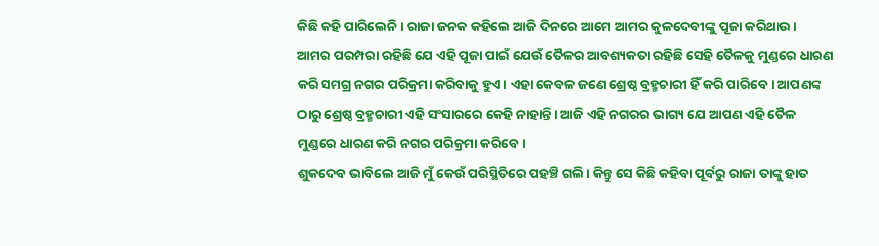କିଛି କହି ପାରିଲେନି। ରାଜା ଜନକ କହିଲେ ଆଜି ଦିନରେ ଆମେ ଆମର କୁଳଦେବୀଙ୍କୁ ପୂଜା କରିଥାଉ। ଆମର ପରମ୍ପରା ରହିଛି ଯେ ଏହି ପୂଜା ପାଇଁ ଯେଉଁ ତୈଳର ଆବଶ୍ୟକତା ରହିଛି ସେହି ତୈଳକୁ ମୁଣ୍ଡରେ ଧାରଣ କରି ସମଗ୍ର ନଗର ପରିକ୍ରମା କରିବାକୁ ହୁଏ। ଏହା କେବଳ ଜଣେ ଶ୍ରେଷ୍ଠ ବ୍ରହ୍ମଚାରୀ ହିଁ କରି ପାରିବେ। ଆପଣଙ୍କ ଠାରୁ ଶ୍ରେଷ୍ଠ ବ୍ରହ୍ମଚାରୀ ଏହି ସଂସାରରେ କେହି ନାହାନ୍ତି। ଆଜି ଏହି ନଗରର ଭାଗ୍ୟ ଯେ ଆପଣ ଏହି ତୈଳ ମୁଣ୍ଡରେ ଧାରଣ କରି ନଗର ପରିକ୍ରମା କରିବେ।
ଶୁକଦେବ ଭାବିଲେ ଆଜି ମୁଁ କେଉଁ ପରିସ୍ଥିତିରେ ପହଞ୍ଚି ଗଲି। କିନ୍ତୁ ସେ କିଛି କହିବା ପୂର୍ବରୁ ରାଜା ତାଙ୍କୁ ହାତ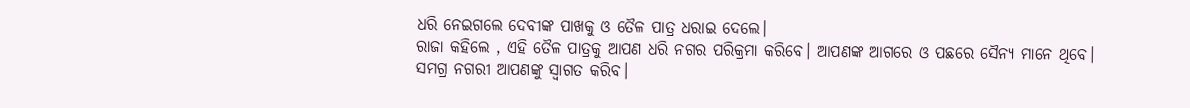ଧରି ନେଇଗଲେ ଦେବୀଙ୍କ ପାଖକୁ ଓ ତୈଳ ପାତ୍ର ଧରାଇ ଦେଲେ।
ରାଜା କହିଲେ , ଏହି ତୈଳ ପାତ୍ରକୁ ଆପଣ ଧରି ନଗର ପରିକ୍ରମା କରିବେ। ଆପଣଙ୍କ ଆଗରେ ଓ ପଛରେ ସୈନ୍ୟ ମାନେ ଥିବେ। ସମଗ୍ର ନଗରୀ ଆପଣଙ୍କୁ ସ୍ଵାଗତ କରିବ।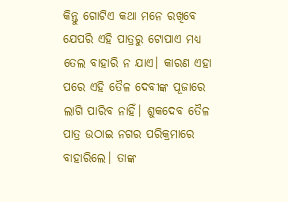କିନ୍ତୁ ଗୋଟିଏ କଥା ମନେ ରଖିବେ ଯେପରି ଏହି ପାତ୍ରରୁ ଟୋପାଏ ମଧ୍ୟ ତେଲ ବାହାରି ନ ଯାଏ। କାରଣ ଏହା ପରେ ଏହି ତୈଳ ଦେବୀଙ୍କ ପୂଜାରେ ଲାଗି ପାରିବ ନାହିଁ। ଶୁକଦେବ ତୈଳ ପାତ୍ର ଉଠାଇ ନଗର ପରିକ୍ରମାରେ ବାହାରିଲେ। ତାଙ୍କ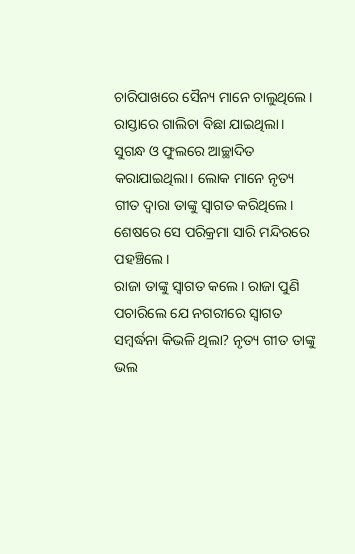ଚାରିପାଖରେ ସୈନ୍ୟ ମାନେ ଚାଲୁଥିଲେ। ରାସ୍ତାରେ ଗାଲିଚା ବିଛା ଯାଇଥିଲା। ସୁଗନ୍ଧ ଓ ଫୁଲରେ ଆଚ୍ଛାଦିତ କରାଯାଇଥିଲା। ଲୋକ ମାନେ ନୃତ୍ୟ ଗୀତ ଦ୍ୱାରା ତାଙ୍କୁ ସ୍ୱାଗତ କରିଥିଲେ। ଶେଷରେ ସେ ପରିକ୍ରମା ସାରି ମନ୍ଦିରରେ ପହଞ୍ଚିଲେ।
ରାଜା ତାଙ୍କୁ ସ୍ୱାଗତ କଲେ। ରାଜା ପୁଣି ପଚାରିଲେ ଯେ ନଗରୀରେ ସ୍ୱାଗତ ସମ୍ବର୍ଦ୍ଧନା କିଭଳି ଥିଲା? ନୃତ୍ୟ ଗୀତ ତାଙ୍କୁ ଭଲ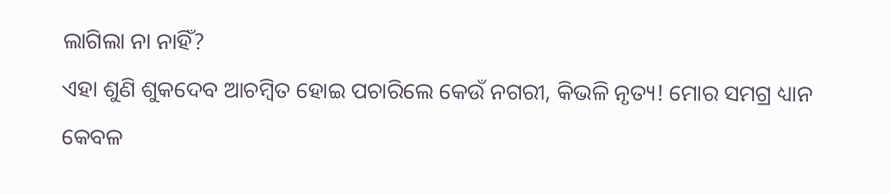ଲାଗିଲା ନା ନାହିଁ?
ଏହା ଶୁଣି ଶୁକଦେବ ଆଚମ୍ବିତ ହୋଇ ପଚାରିଲେ କେଉଁ ନଗରୀ, କିଭଳି ନୃତ୍ୟ! ମୋର ସମଗ୍ର ଧ୍ୟାନ କେବଳ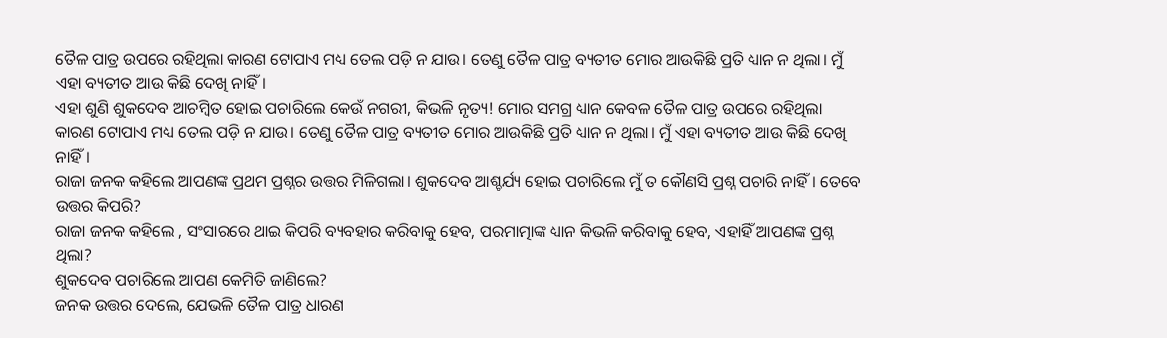ତୈଳ ପାତ୍ର ଉପରେ ରହିଥିଲା କାରଣ ଟୋପାଏ ମଧ୍ୟ ତେଲ ପଡ଼ି ନ ଯାଉ। ତେଣୁ ତୈଳ ପାତ୍ର ବ୍ୟତୀତ ମୋର ଆଉକିଛି ପ୍ରତି ଧ୍ୟାନ ନ ଥିଲା। ମୁଁ ଏହା ବ୍ୟତୀତ ଆଉ କିଛି ଦେଖି ନାହିଁ।
ଏହା ଶୁଣି ଶୁକଦେବ ଆଚମ୍ବିତ ହୋଇ ପଚାରିଲେ କେଉଁ ନଗରୀ, କିଭଳି ନୃତ୍ୟ! ମୋର ସମଗ୍ର ଧ୍ୟାନ କେବଳ ତୈଳ ପାତ୍ର ଉପରେ ରହିଥିଲା କାରଣ ଟୋପାଏ ମଧ୍ୟ ତେଲ ପଡ଼ି ନ ଯାଉ। ତେଣୁ ତୈଳ ପାତ୍ର ବ୍ୟତୀତ ମୋର ଆଉକିଛି ପ୍ରତି ଧ୍ୟାନ ନ ଥିଲା। ମୁଁ ଏହା ବ୍ୟତୀତ ଆଉ କିଛି ଦେଖି ନାହିଁ।
ରାଜା ଜନକ କହିଲେ ଆପଣଙ୍କ ପ୍ରଥମ ପ୍ରଶ୍ନର ଉତ୍ତର ମିଳିଗଲା। ଶୁକଦେବ ଆଶ୍ଚର୍ଯ୍ୟ ହୋଇ ପଚାରିଲେ ମୁଁ ତ କୌଣସି ପ୍ରଶ୍ନ ପଚାରି ନାହିଁ। ତେବେ ଉତ୍ତର କିପରି?
ରାଜା ଜନକ କହିଲେ , ସଂସାରରେ ଥାଇ କିପରି ବ୍ୟବହାର କରିବାକୁ ହେବ, ପରମାତ୍ମାଙ୍କ ଧ୍ୟାନ କିଭଳି କରିବାକୁ ହେବ, ଏହାହିଁ ଆପଣଙ୍କ ପ୍ରଶ୍ନ ଥିଲା?
ଶୁକଦେବ ପଚାରିଲେ ଆପଣ କେମିତି ଜାଣିଲେ?
ଜନକ ଉତ୍ତର ଦେଲେ, ଯେଭଳି ତୈଳ ପାତ୍ର ଧାରଣ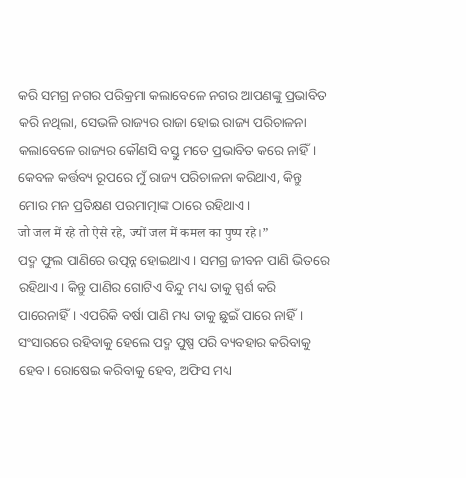କରି ସମଗ୍ର ନଗର ପରିକ୍ରମା କଲାବେଳେ ନଗର ଆପଣଙ୍କୁ ପ୍ରଭାବିତ କରି ନଥିଲା, ସେଭଳି ରାଜ୍ୟର ରାଜା ହୋଇ ରାଜ୍ୟ ପରିଚାଳନା କଲାବେଳେ ରାଜ୍ୟର କୌଣସି ବସ୍ତୁ ମତେ ପ୍ରଭାବିତ କରେ ନାହିଁ। କେବଳ କର୍ତ୍ତବ୍ୟ ରୂପରେ ମୁଁ ରାଜ୍ୟ ପରିଚାଳନା କରିଥାଏ, କିନ୍ତୁ ମୋର ମନ ପ୍ରତିକ୍ଷଣ ପରମାତ୍ମାଙ୍କ ଠାରେ ରହିଥାଏ।
जो जल में रहे तो ऐसे रहे, ज्यों जल में कमल का पुष्प रहे।”
ପଦ୍ମ ଫୁଲ ପାଣିରେ ଉତ୍ପନ୍ନ ହୋଇଥାଏ। ସମଗ୍ର ଜୀବନ ପାଣି ଭିତରେ ରହିଥାଏ। କିନ୍ତୁ ପାଣିର ଗୋଟିଏ ବିନ୍ଦୁ ମଧ୍ୟ ତାକୁ ସ୍ପର୍ଶ କରି ପାରେନାହିଁ। ଏପରିକି ବର୍ଷା ପାଣି ମଧ୍ୟ ତାକୁ ଛୁଇଁ ପାରେ ନାହିଁ। ସଂସାରରେ ରହିବାକୁ ହେଲେ ପଦ୍ମ ପୁଷ୍ପ ପରି ବ୍ୟବହାର କରିବାକୁ ହେବ। ରୋଷେଇ କରିବାକୁ ହେବ, ଅଫିସ ମଧ୍ୟ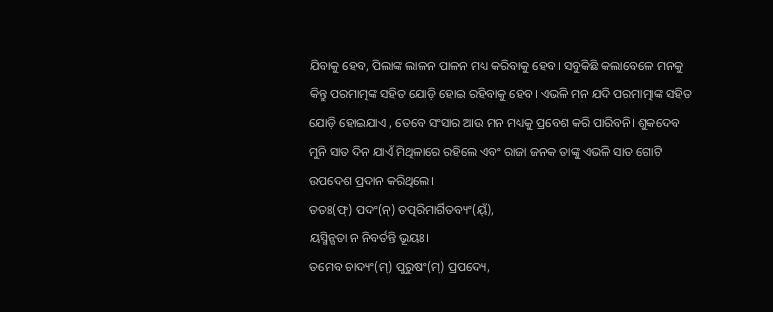ଯିବାକୁ ହେବ, ପିଲାଙ୍କ ଲାଳନ ପାଳନ ମଧ୍ୟ କରିବାକୁ ହେବ। ସବୁକିଛି କଲାବେଳେ ମନକୁ କିନ୍ତୁ ପରମାତ୍ମଙ୍କ ସହିତ ଯୋଡ଼ି ହୋଇ ରହିବାକୁ ହେବ। ଏଭଳି ମନ ଯଦି ପରମାତ୍ମାଙ୍କ ସହିତ ଯୋଡ଼ି ହୋଇଯାଏ , ତେବେ ସଂସାର ଆଉ ମନ ମଧ୍ୟକୁ ପ୍ରବେଶ କରି ପାରିବନି। ଶୁକଦେବ ମୁନି ସାତ ଦିନ ଯାଏଁ ମିଥିଳାରେ ରହିଲେ ଏବଂ ରାଜା ଜନକ ତାଙ୍କୁ ଏଭଳି ସାତ ଗୋଟି ଉପଦେଶ ପ୍ରଦାନ କରିଥିଲେ।
ତତଃ(ଫ୍) ପଦଂ(ନ୍) ତତ୍ପରିମାର୍ଗିତବ୍ୟଂ(ୟ୍ଁ),
ୟସ୍ମିନ୍ଗତା ନ ନିବର୍ତନ୍ତି ଭୂୟଃ।
ତମେବ ଚାଦ୍ୟଂ(ମ୍) ପୁରୁଷଂ(ମ୍) ପ୍ରପଦ୍ୟେ,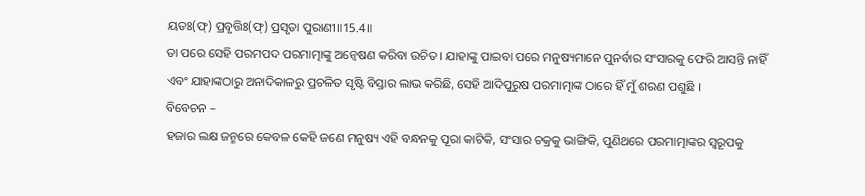ୟତଃ(ଫ୍) ପ୍ରବୃତ୍ତିଃ(ଫ୍) ପ୍ରସୃତା ପୁରାଣୀ॥15.4॥
ତା ପରେ ସେହି ପରମପଦ ପରମାତ୍ମାଙ୍କୁ ଅନ୍ବେଷଣ କରିବା ଉଚିତ । ଯାହାଙ୍କୁ ପାଇବା ପରେ ମନୁଷ୍ୟମାନେ ପୁନର୍ବାର ସଂସାରକୁ ଫେରି ଆସନ୍ତି ନାହିଁ ଏବଂ ଯାହାଙ୍କଠାରୁ ଅନାଦିକାଳରୁ ପ୍ରଚଳିତ ସୃଷ୍ଟି ବିସ୍ତାର ଲାଭ କରିଛି, ସେହି ଆଦିପୁରୁଷ ପରମାତ୍ମାଙ୍କ ଠାରେ ହିଁ ମୁଁ ଶରଣ ପଶୁଛି ।
ବିବେଚନ –
ହଜାର ଲକ୍ଷ ଜନ୍ମରେ କେବଳ କେହି ଜଣେ ମନୁଷ୍ୟ ଏହି ବନ୍ଧନକୁ ପୂରା କାଟିକି, ସଂସାର ଚକ୍ରକୁ ଭାଙ୍ଗିକି, ପୁଣିଥରେ ପରମାତ୍ମାଙ୍କର ସ୍ୱରୂପକୁ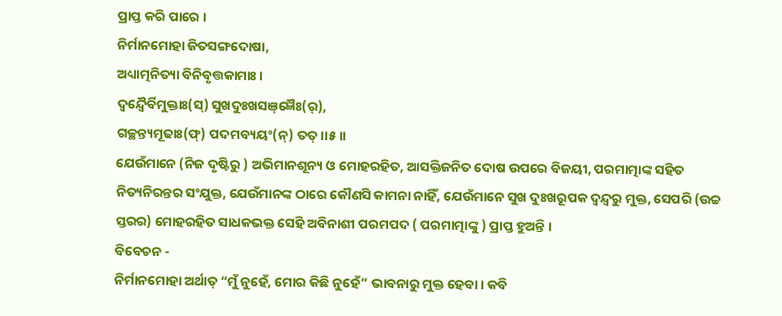ପ୍ରାପ୍ତ କରି ପାରେ ।
ନିର୍ମାନମୋହା ଜିତସଙ୍ଗଦୋଷା,
ଅଧ୍ୟାତ୍ମନିତ୍ୟା ବିନିବୃତ୍ତକାମାଃ।
ଦ୍ୱନ୍ଦ୍ୱୈର୍ବିମୁକ୍ତାଃ(ସ୍) ସୁଖଦୁଃଖସଞ୍ଜ୍ଞୈଃ(ର୍),
ଗଚ୍ଛନ୍ତ୍ୟମୂଢାଃ(ଫ୍) ପଦମବ୍ୟୟଂ(ନ୍) ତତ୍।।୫।।
ଯେଉଁମାନେ (ନିଜ ଦୃଷ୍ଟିରୁ ) ଅଭିମାନଶୂନ୍ୟ ଓ ମୋହରହିତ, ଆସକ୍ତିଜନିତ ଦୋଷ ଉପରେ ବିଜୟୀ, ପରମାତ୍ମାଙ୍କ ସହିତ ନିତ୍ୟନିରନ୍ତର ସଂଯୁକ୍ତ, ଯେଉଁମାନଙ୍କ ଠାରେ କୌଣସି କାମନା ନାହିଁ, ଯେଉଁମାନେ ସୁଖ ଦୁଃଖରୂପକ ଦ୍ବନ୍ଦ୍ବରୁ ମୁକ୍ତ, ସେପରି (ଉଚ୍ଚ ସ୍ତରର) ମୋହରହିତ ସାଧକଭକ୍ତ ସେହି ଅବିନାଶୀ ପରମପଦ ( ପରମାତ୍ମାଙ୍କୁ ) ପ୍ରାପ୍ତ ହୁଅନ୍ତି ।
ବିବେଚନ -
ନିର୍ମାନମୋହା ଅର୍ଥାତ୍ “ମୁଁ ନୁହେଁ, ମୋର କିଛି ନୁହେଁ” ଭାବନାରୁ ମୁକ୍ତ ହେବା । କବି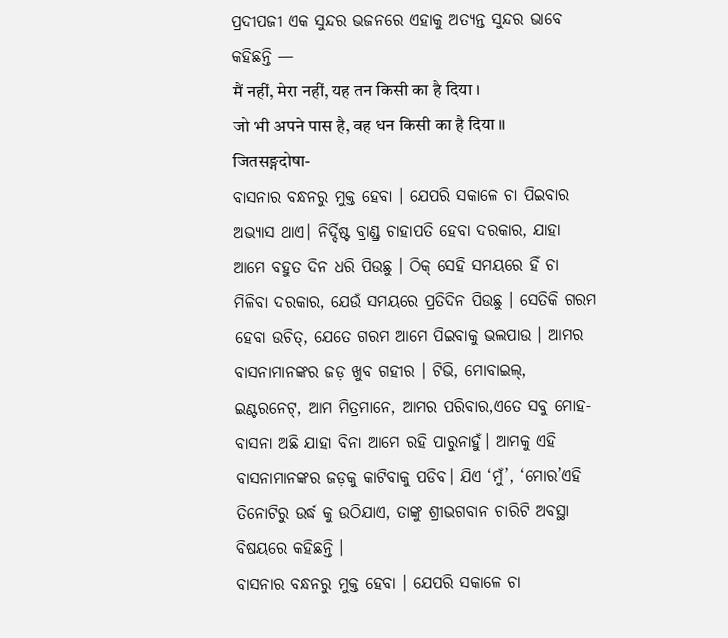ପ୍ରଦୀପଜୀ ଏକ ସୁନ୍ଦର ଭଜନରେ ଏହାକୁ ଅତ୍ୟନ୍ତ ସୁନ୍ଦର ଭାବେ କହିଛନ୍ତି —
मैं नहीं, मेरा नहीं, यह तन किसी का है दिया ।
जो भी अपने पास है, वह धन किसी का है दिया ॥
जितसङ्गदोषा-
ବାସନାର ବନ୍ଧନରୁ ମୁକ୍ତ ହେବା । ଯେପରି ସକାଳେ ଚା ପିଇବାର ଅଭ୍ୟାସ ଥାଏ। ନିର୍ଦ୍ଦିଷ୍ଟ ବ୍ରାଣ୍ଡ୍ର ଚାହାପତି ହେବା ଦରକାର, ଯାହା ଆମେ ବହୁତ ଦିନ ଧରି ପିଉଛୁ । ଠିକ୍ ସେହି ସମୟରେ ହିଁ ଚା ମିଳିବା ଦରକାର, ଯେଉଁ ସମୟରେ ପ୍ରତିଦିନ ପିଉଛୁ । ସେତିକି ଗରମ ହେବା ଉଚିତ୍, ଯେତେ ଗରମ ଆମେ ପିଇବାକୁ ଭଲପାଉ । ଆମର ବାସନାମାନଙ୍କର ଜଡ଼ ଖୁବ ଗହୀର । ଟିଭି, ମୋବାଇଲ୍, ଇଣ୍ଟରନେଟ୍, ଆମ ମିତ୍ରମାନେ, ଆମର ପରିବାର,ଏତେ ସବୁ ମୋହ-ବାସନା ଅଛି ଯାହା ବିନା ଆମେ ରହି ପାରୁନାହୁଁ। ଆମକୁ ଏହି ବାସନାମାନଙ୍କର ଜଡ଼କୁ କାଟିବାକୁ ପଡିବ। ଯିଏ ‘ମୁଁ’, ‘ମୋର’ଏହି ତିନୋଟିରୁ ଉର୍ଦ୍ଧ କୁ ଉଠିଯାଏ, ତାଙ୍କୁ ଶ୍ରୀଭଗବାନ ଚାରିଟି ଅବସ୍ଥା ବିଷୟରେ କହିଛନ୍ତି ।
ବାସନାର ବନ୍ଧନରୁ ମୁକ୍ତ ହେବା । ଯେପରି ସକାଳେ ଚା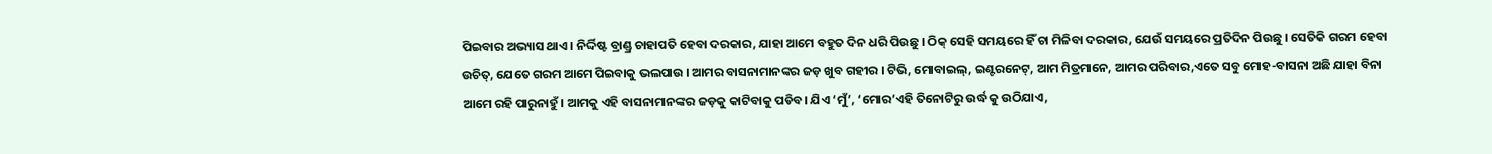ପିଇବାର ଅଭ୍ୟାସ ଥାଏ। ନିର୍ଦ୍ଦିଷ୍ଟ ବ୍ରାଣ୍ଡ୍ର ଚାହାପତି ହେବା ଦରକାର, ଯାହା ଆମେ ବହୁତ ଦିନ ଧରି ପିଉଛୁ । ଠିକ୍ ସେହି ସମୟରେ ହିଁ ଚା ମିଳିବା ଦରକାର, ଯେଉଁ ସମୟରେ ପ୍ରତିଦିନ ପିଉଛୁ । ସେତିକି ଗରମ ହେବା ଉଚିତ୍, ଯେତେ ଗରମ ଆମେ ପିଇବାକୁ ଭଲପାଉ । ଆମର ବାସନାମାନଙ୍କର ଜଡ଼ ଖୁବ ଗହୀର । ଟିଭି, ମୋବାଇଲ୍, ଇଣ୍ଟରନେଟ୍, ଆମ ମିତ୍ରମାନେ, ଆମର ପରିବାର,ଏତେ ସବୁ ମୋହ-ବାସନା ଅଛି ଯାହା ବିନା ଆମେ ରହି ପାରୁନାହୁଁ। ଆମକୁ ଏହି ବାସନାମାନଙ୍କର ଜଡ଼କୁ କାଟିବାକୁ ପଡିବ। ଯିଏ ‘ମୁଁ’, ‘ମୋର’ଏହି ତିନୋଟିରୁ ଉର୍ଦ୍ଧ କୁ ଉଠିଯାଏ,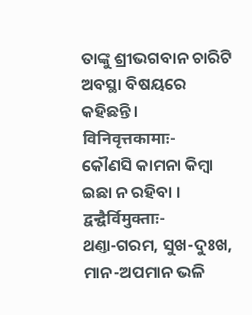ତାଙ୍କୁ ଶ୍ରୀଭଗବାନ ଚାରିଟି ଅବସ୍ଥା ବିଷୟରେ କହିଛନ୍ତି ।
विनिवृत्तकामाः-
କୌଣସି କାମନା କିମ୍ବା ଇଛା ନ ରହିବା ।
द्वन्द्वैर्विमुक्ताः-
ଥଣ୍ତା-ଗରମ, ସୁଖ-ଦୁଃଖ, ମାନ-ଅପମାନ ଭଳି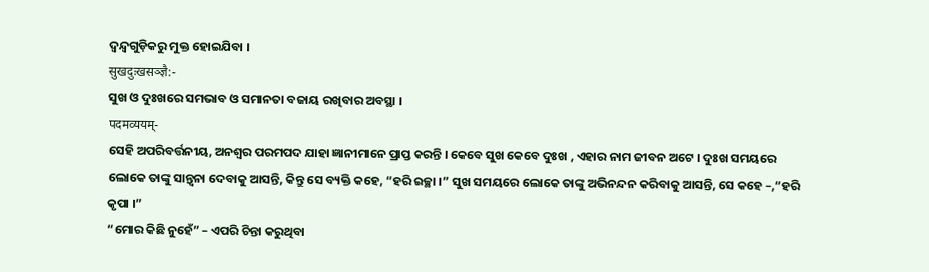ଦ୍ୱନ୍ଦ୍ୱଗୁଡ଼ିକରୁ ମୁକ୍ତ ହୋଇଯିବା ।
सुखदुःखसञ्ज्ञै:-
ସୁଖ ଓ ଦୁଃଖରେ ସମଭାବ ଓ ସମାନତା ବଜାୟ ରଖିବାର ଅବସ୍ଥା ।
पदमव्ययम्-
ସେହି ଅପରିବର୍ତ୍ତନୀୟ, ଅନଶ୍ୱର ପରମପଦ ଯାହା ଜ୍ଞାନୀମାନେ ପ୍ରାପ୍ତ କରନ୍ତି । କେବେ ସୁଖ କେବେ ଦୁଃଖ , ଏହାର ନାମ ଜୀବନ ଅଟେ । ଦୁଃଖ ସମୟରେ ଲୋକେ ତାଙ୍କୁ ସାନ୍ତ୍ୱନା ଦେବାକୁ ଆସନ୍ତି, କିନ୍ତୁ ସେ ବ୍ୟକ୍ତି କହେ, “ହରି ଇଚ୍ଛା ।” ସୁଖ ସମୟରେ ଲୋକେ ତାଙ୍କୁ ଅଭିନନ୍ଦନ କରିବାକୁ ଆସନ୍ତି, ସେ କହେ –,“ହରି କୃପା ।”
“ମୋର କିଛି ନୁହେଁ” – ଏପରି ଚିନ୍ତା କରୁଥିବା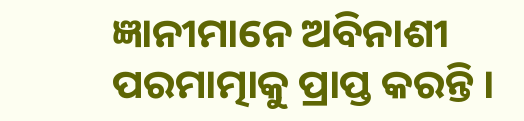ଜ୍ଞାନୀମାନେ ଅବିନାଶୀ ପରମାତ୍ମାକୁ ପ୍ରାପ୍ତ କରନ୍ତି ।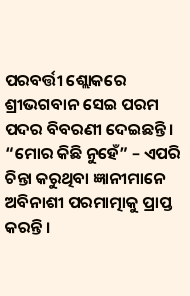ପରବର୍ତ୍ତୀ ଶ୍ଲୋକରେ ଶ୍ରୀଭଗବାନ ସେଇ ପରମ ପଦର ବିବରଣୀ ଦେଇଛନ୍ତି ।
“ମୋର କିଛି ନୁହେଁ” – ଏପରି ଚିନ୍ତା କରୁଥିବା ଜ୍ଞାନୀମାନେ ଅବିନାଶୀ ପରମାତ୍ମାକୁ ପ୍ରାପ୍ତ କରନ୍ତି ।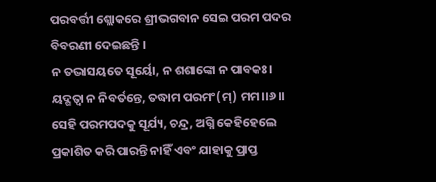ପରବର୍ତ୍ତୀ ଶ୍ଲୋକରେ ଶ୍ରୀଭଗବାନ ସେଇ ପରମ ପଦର ବିବରଣୀ ଦେଇଛନ୍ତି ।
ନ ତଦ୍ଭାସୟତେ ସୂର୍ୟୋ, ନ ଶଶାଙ୍କୋ ନ ପାବକଃ।
ୟଦ୍ଗତ୍ୱା ନ ନିବର୍ତନ୍ତେ, ତଦ୍ଧାମ ପରମଂ(ମ୍) ମମ।।୬।।
ସେହି ପରମପଦକୁ ସୂର୍ଯ୍ୟ, ଚନ୍ଦ୍ର, ଅଗ୍ନି କେହିହେଲେ ପ୍ରକାଶିତ କରି ପାରନ୍ତି ନାହିଁ ଏବଂ ଯାହାକୁ ପ୍ରାପ୍ତ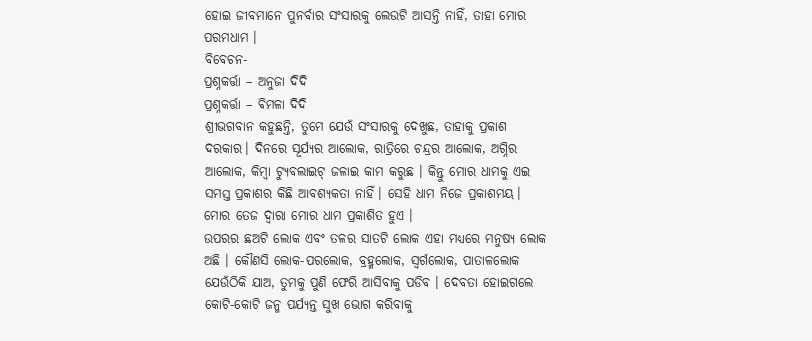ହୋଇ ଜୀବମାନେ ପୁନର୍ବାର ସଂସାରକୁ ଲେଉଟି ଆସନ୍ତି ନାହିଁ, ତାହା ମୋର ପରମଧାମ ।
ବିବେଚନ-
ପ୍ରଶ୍ନକର୍ତ୍ତା – ଅନୁଜା ଦିଦି
ପ୍ରଶ୍ନକର୍ତ୍ତା – ଵିମଳା ଦିଦି
ଶ୍ରୀଭଗବାନ କହୁଛନ୍ତି, ତୁମେ ଯେଉଁ ସଂସାରକୁ ଦେଖୁଛ, ତାହାକୁ ପ୍ରକାଶ ଦରକାର। ଦିନରେ ସୂର୍ଯ୍ୟର ଆଲୋକ, ରାତ୍ରିରେ ଚନ୍ଦ୍ରର ଆଲୋକ, ଅଗ୍ନିର ଆଲୋକ, କିମ୍ବା ଟ୍ୟୁବଲାଇଟ୍ ଜଳାଇ କାମ କରୁଛ । କିନ୍ତୁ ମୋର ଧାମକୁ ଏଇ ସମସ୍ତ ପ୍ରକାଶର କିଛି ଆବଶ୍ୟକତା ନାହିଁ। ସେହି ଧାମ ନିଜେ ପ୍ରକାଶମୟ। ମୋର ତେଜ ଦ୍ୱାରା ମୋର ଧାମ ପ୍ରକାଶିତ ହୁଏ ।
ଉପରର ଛଅଟି ଲୋକ ଏବଂ ତଳର ସାତଟି ଲୋକ ଏହା ମଧ୍ୟରେ ମନୁଷ୍ୟ ଲୋକ ଅଛି । କୌଣସି ଲୋକ-ପରଲୋକ, ବ୍ରହ୍ମଲୋକ, ସ୍ଵର୍ଗଲୋକ, ପାତାଳଲୋକ ଯେଉଁଠିକି ଯାଅ, ତୁମକୁ ପୁଣି ଫେରି ଆସିବାକୁ ପଡିବ । ଦେବତା ହୋଇଗଲେ କୋଟି-କୋଟି ଜନ୍ମ ପର୍ଯ୍ୟନ୍ତ ସୁଖ ଭୋଗ କରିବାକୁ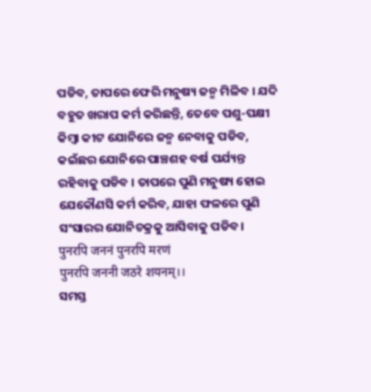ପଡିବ, ତାପରେ ଫେରି ମନୁଷ୍ୟ ଜନ୍ମ ମିଳିବ । ଯଦି ବହୁତ ଖରାପ କର୍ମ କରିଛନ୍ତି, ତେବେ ପଶୁ-ପକ୍ଷୀ କିମ୍ବା କୀଟ ଯୋନିରେ ଜନ୍ମ ନେବାକୁ ପଡିବ, କଇଁଛର ଯୋନିରେ ପାଞ୍ଚଶହ ବର୍ଷ ପର୍ଯ୍ୟନ୍ତ ରହିବାକୁ ପଡିବ । ତାପରେ ପୁଣି ମନୁଷ୍ୟ ହୋଇ ଯେକୌଣସି କର୍ମ କରିବ, ଯାହା ଫଳରେ ପୁଣି ସଂସାରର ଯୋନିଚକ୍ରକୁ ଆସିବାକୁ ପଡିବ।
पुनरपि जननं पुनरपि मरणं
पुनरपि जननी जठरे शयनम्।।
ସମସ୍ତ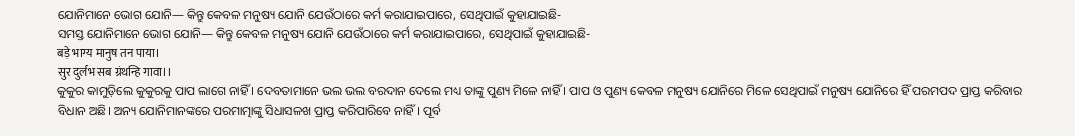ଯୋନିମାନେ ଭୋଗ ଯୋନି— କିନ୍ତୁ କେବଳ ମନୁଷ୍ୟ ଯୋନି ଯେଉଁଠାରେ କର୍ମ କରାଯାଇପାରେ, ସେଥିପାଇଁ କୁହାଯାଇଛି-
ସମସ୍ତ ଯୋନିମାନେ ଭୋଗ ଯୋନି— କିନ୍ତୁ କେବଳ ମନୁଷ୍ୟ ଯୋନି ଯେଉଁଠାରେ କର୍ମ କରାଯାଇପାରେ, ସେଥିପାଇଁ କୁହାଯାଇଛି-
बड़े भाग्य मानुष तन पाया।
सुर दुर्लभ सब ग्रंथन्हि गावा।।
କୁକୁର କାମୁଡ଼ିଲେ କୁକୁରକୁ ପାପ ଲାଗେ ନାହିଁ । ଦେବତାମାନେ ଭଲ ଭଲ ବରଦାନ ଦେଲେ ମଧ୍ୟ ତାଙ୍କୁ ପୁଣ୍ୟ ମିଳେ ନାହିଁ । ପାପ ଓ ପୁଣ୍ୟ କେବଳ ମନୁଷ୍ୟ ଯୋନିରେ ମିଳେ ସେଥିପାଇଁ ମନୁଷ୍ୟ ଯୋନିରେ ହିଁ ପରମପଦ ପ୍ରାପ୍ତ କରିବାର ବିଧାନ ଅଛି। ଅନ୍ୟ ଯୋନିମାନଙ୍କରେ ପରମାତ୍ମାଙ୍କୁ ସିଧାସଳଖ ପ୍ରାପ୍ତ କରିପାରିବେ ନାହିଁ। ପୂର୍ବ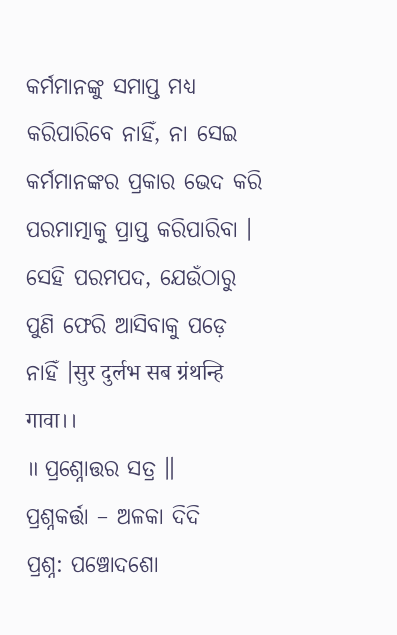କର୍ମମାନଙ୍କୁ ସମାପ୍ତ ମଧ୍ୟ କରିପାରିବେ ନାହିଁ, ନା ସେଇ କର୍ମମାନଙ୍କର ପ୍ରକାର ଭେଦ କରି ପରମାତ୍ମାକୁ ପ୍ରାପ୍ତ କରିପାରିବା । ସେହି ପରମପଦ, ଯେଉଁଠାରୁ ପୁଣି ଫେରି ଆସିବାକୁ ପଡ଼େ ନାହିଁ ।सुर दुर्लभ सब ग्रंथन्हि गावा।।
॥ ପ୍ରଶ୍ନୋତ୍ତର ସତ୍ର ॥
ପ୍ରଶ୍ନକର୍ତ୍ତା – ଅଳକା ଦିଦି
ପ୍ରଶ୍ନ: ପଞ୍ଚୋଦଶୋ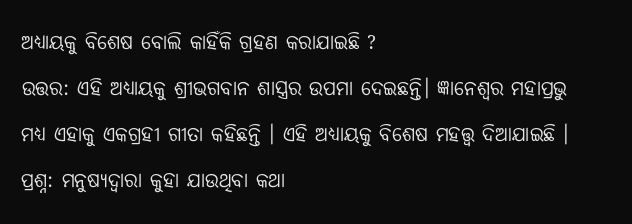ଅଧ୍ୟାୟକୁ ବିଶେଷ ବୋଲି କାହିଁକି ଗ୍ରହଣ କରାଯାଇଛି ?
ଉତ୍ତର: ଏହି ଅଧ୍ୟାୟକୁ ଶ୍ରୀଭଗବାନ ଶାସ୍ତ୍ରର ଉପମା ଦେଇଛନ୍ତି। ଜ୍ଞାନେଶ୍ୱର ମହାପ୍ରଭୁ ମଧ୍ୟ ଏହାକୁ ଏକଗ୍ରହୀ ଗୀତା କହିଛନ୍ତି । ଏହି ଅଧ୍ୟାୟକୁ ବିଶେଷ ମହତ୍ତ୍ୱ ଦିଆଯାଇଛି ।
ପ୍ରଶ୍ନ: ମନୁଷ୍ୟଦ୍ୱାରା କୁହା ଯାଉଥିବା କଥା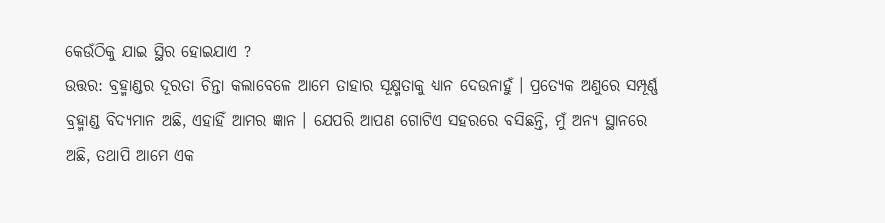କେଉଁଠିକୁ ଯାଇ ସ୍ଥିର ହୋଇଯାଏ ?
ଉତ୍ତର: ବ୍ରହ୍ମାଣ୍ଡର ଦୂରତା ଚିନ୍ତା କଲାବେଳେ ଆମେ ତାହାର ସୂକ୍ଷ୍ମତାକୁ ଧ୍ୟାନ ଦେଉନାହୁଁ । ପ୍ରତ୍ୟେକ ଅଣୁରେ ସମ୍ପୂର୍ଣ୍ଣ ବ୍ରହ୍ମାଣ୍ଡ ବିଦ୍ୟମାନ ଅଛି, ଏହାହିଁ ଆମର ଜ୍ଞାନ । ଯେପରି ଆପଣ ଗୋଟିଏ ସହରରେ ବସିଛନ୍ତି, ମୁଁ ଅନ୍ୟ ସ୍ଥାନରେ ଅଛି, ତଥାପି ଆମେ ଏକ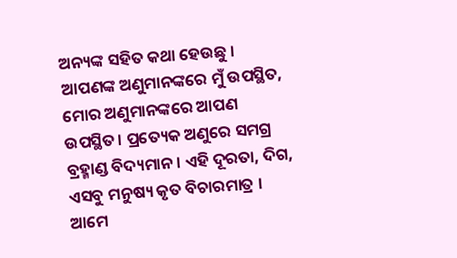ଅନ୍ୟଙ୍କ ସହିତ କଥା ହେଉଛୁ । ଆପଣଙ୍କ ଅଣୁମାନଙ୍କରେ ମୁଁ ଉପସ୍ଥିତ, ମୋର ଅଣୁମାନଙ୍କରେ ଆପଣ ଉପସ୍ଥିତ। ପ୍ରତ୍ୟେକ ଅଣୁରେ ସମଗ୍ର ବ୍ରହ୍ମାଣ୍ଡ ବିଦ୍ୟମାନ। ଏହି ଦୂରତା, ଦିଗ, ଏସବୁ ମନୁଷ୍ୟ କୃତ ବିଚାରମାତ୍ର । ଆମେ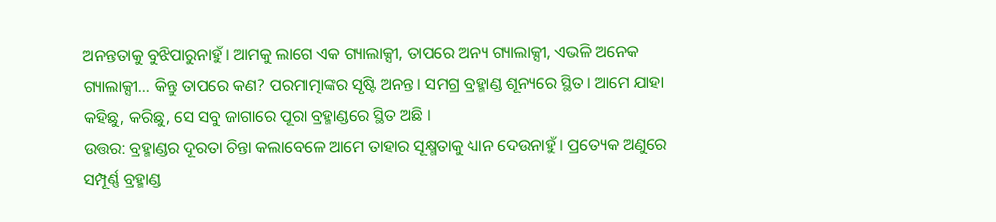ଅନନ୍ତତାକୁ ବୁଝିପାରୁନାହୁଁ। ଆମକୁ ଲାଗେ ଏକ ଗ୍ୟାଲାକ୍ସୀ, ତାପରେ ଅନ୍ୟ ଗ୍ୟାଲାକ୍ସୀ, ଏଭଳି ଅନେକ ଗ୍ୟାଲାକ୍ସୀ… କିନ୍ତୁ ତାପରେ କଣ? ପରମାତ୍ମାଙ୍କର ସୃଷ୍ଟି ଅନନ୍ତ। ସମଗ୍ର ବ୍ରହ୍ମାଣ୍ଡ ଶୂନ୍ୟରେ ସ୍ଥିତ। ଆମେ ଯାହା କହିଛୁ, କରିଛୁ, ସେ ସବୁ ଜାଗାରେ ପୂରା ବ୍ରହ୍ମାଣ୍ଡରେ ସ୍ଥିତ ଅଛି ।
ଉତ୍ତର: ବ୍ରହ୍ମାଣ୍ଡର ଦୂରତା ଚିନ୍ତା କଲାବେଳେ ଆମେ ତାହାର ସୂକ୍ଷ୍ମତାକୁ ଧ୍ୟାନ ଦେଉନାହୁଁ । ପ୍ରତ୍ୟେକ ଅଣୁରେ ସମ୍ପୂର୍ଣ୍ଣ ବ୍ରହ୍ମାଣ୍ଡ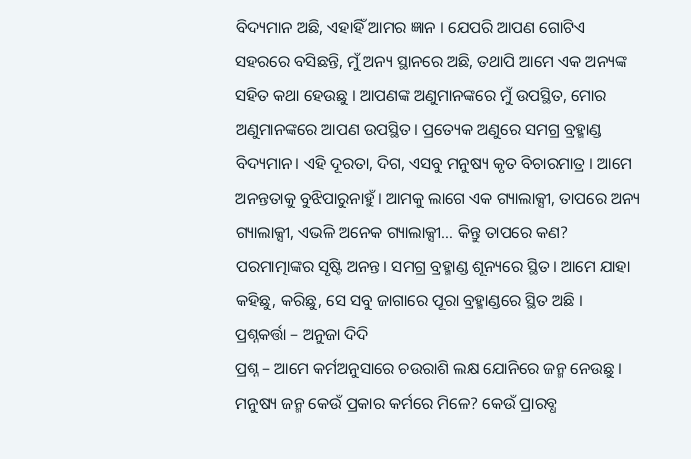ବିଦ୍ୟମାନ ଅଛି, ଏହାହିଁ ଆମର ଜ୍ଞାନ । ଯେପରି ଆପଣ ଗୋଟିଏ ସହରରେ ବସିଛନ୍ତି, ମୁଁ ଅନ୍ୟ ସ୍ଥାନରେ ଅଛି, ତଥାପି ଆମେ ଏକ ଅନ୍ୟଙ୍କ ସହିତ କଥା ହେଉଛୁ । ଆପଣଙ୍କ ଅଣୁମାନଙ୍କରେ ମୁଁ ଉପସ୍ଥିତ, ମୋର ଅଣୁମାନଙ୍କରେ ଆପଣ ଉପସ୍ଥିତ। ପ୍ରତ୍ୟେକ ଅଣୁରେ ସମଗ୍ର ବ୍ରହ୍ମାଣ୍ଡ ବିଦ୍ୟମାନ। ଏହି ଦୂରତା, ଦିଗ, ଏସବୁ ମନୁଷ୍ୟ କୃତ ବିଚାରମାତ୍ର । ଆମେ ଅନନ୍ତତାକୁ ବୁଝିପାରୁନାହୁଁ। ଆମକୁ ଲାଗେ ଏକ ଗ୍ୟାଲାକ୍ସୀ, ତାପରେ ଅନ୍ୟ ଗ୍ୟାଲାକ୍ସୀ, ଏଭଳି ଅନେକ ଗ୍ୟାଲାକ୍ସୀ… କିନ୍ତୁ ତାପରେ କଣ? ପରମାତ୍ମାଙ୍କର ସୃଷ୍ଟି ଅନନ୍ତ। ସମଗ୍ର ବ୍ରହ୍ମାଣ୍ଡ ଶୂନ୍ୟରେ ସ୍ଥିତ। ଆମେ ଯାହା କହିଛୁ, କରିଛୁ, ସେ ସବୁ ଜାଗାରେ ପୂରା ବ୍ରହ୍ମାଣ୍ଡରେ ସ୍ଥିତ ଅଛି ।
ପ୍ରଶ୍ନକର୍ତ୍ତା – ଅନୁଜା ଦିଦି
ପ୍ରଶ୍ନ – ଆମେ କର୍ମଅନୁସାରେ ଚଉରାଶି ଲକ୍ଷ ଯୋନିରେ ଜନ୍ମ ନେଉଛୁ । ମନୁଷ୍ୟ ଜନ୍ମ କେଉଁ ପ୍ରକାର କର୍ମରେ ମିଳେ? କେଉଁ ପ୍ରାରବ୍ଧ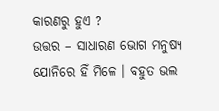କାରଣରୁ ହୁଏ ?
ଉତ୍ତର – ସାଧାରଣ ଭୋଗ ମନୁଷ୍ୟ ଯୋନିରେ ହିଁ ମିଳେ । ବହୁତ ଭଲ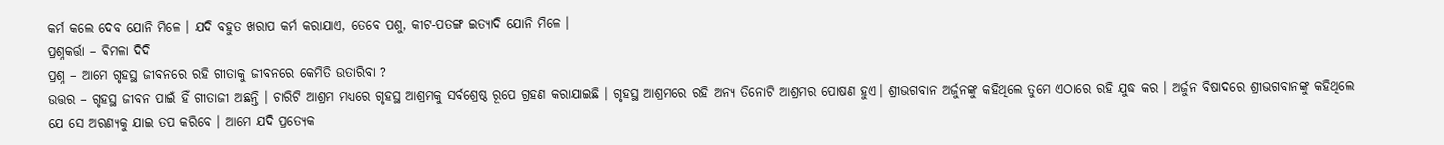କର୍ମ କଲେ ଦେବ ଯୋନି ମିଳେ । ଯଦି ବହୁତ ଖରାପ କର୍ମ କରାଯାଏ, ତେବେ ପଶୁ, କୀଟ-ପତଙ୍ଗ ଇତ୍ୟାଦି ଯୋନି ମିଳେ ।
ପ୍ରଶ୍ନକର୍ତ୍ତା – ଵିମଳା ଦିଦି
ପ୍ରଶ୍ନ – ଆମେ ଗୃହସ୍ଥ ଜୀବନରେ ରହି ଗୀତାକୁ ଜୀବନରେ କେମିତି ଉତାରିବା ?
ଉତ୍ତର – ଗୃହସ୍ଥ ଜୀବନ ପାଇଁ ହିଁ ଗୀତାଜୀ ଅଛନ୍ତି । ଚାରିଟି ଆଶ୍ରମ ମଧ୍ୟରେ ଗୃହସ୍ଥ ଆଶ୍ରମକୁ ସର୍ବଶ୍ରେଷ୍ଠ ରୂପେ ଗ୍ରହଣ କରାଯାଇଛି । ଗୃହସ୍ଥ ଆଶ୍ରମରେ ରହି ଅନ୍ୟ ତିନୋଟି ଆଶ୍ରମର ପୋଷଣ ହୁଏ। ଶ୍ରୀଭଗବାନ ଅର୍ଜୁନଙ୍କୁ କହିଥିଲେ ତୁମେ ଏଠାରେ ରହି ଯୁଦ୍ଧ କର । ଅର୍ଜୁନ ବିଷାଦରେ ଶ୍ରୀଭଗବାନଙ୍କୁ କହିଥିଲେ ଯେ ସେ ଅରଣ୍ୟକୁ ଯାଇ ତପ କରିବେ । ଆମେ ଯଦି ପ୍ରତ୍ୟେକ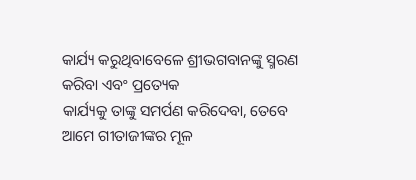କାର୍ଯ୍ୟ କରୁଥିବାବେଳେ ଶ୍ରୀଭଗବାନଙ୍କୁ ସ୍ମରଣ କରିବା ଏବଂ ପ୍ରତ୍ୟେକ
କାର୍ଯ୍ୟକୁ ତାଙ୍କୁ ସମର୍ପଣ କରିଦେବା, ତେବେ ଆମେ ଗୀତାଜୀଙ୍କର ମୂଳ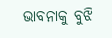ଭାବନାକୁ ବୁଝି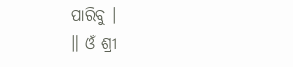ପାରିବୁ ।
॥ ଓଁ ଶ୍ରୀ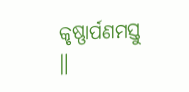କୃଷ୍ଣାର୍ପଣମସ୍ତୁ ॥